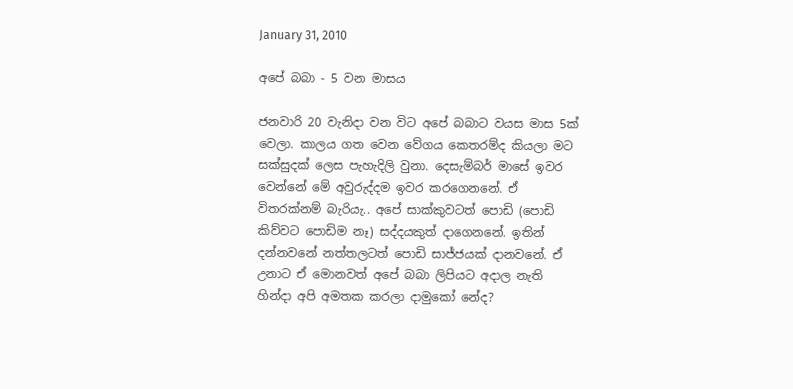January 31, 2010

අපේ බබා - 5 වන මාසය

ජනවාරි 20 වැනිදා වන විට අපේ බබාට වයස මාස 5ක් වෙලා. කාලය ගත වෙන වේගය කෙතරම්ද කියලා මට සක්සුදක් ලෙස පැහැදිලි වුනා. දෙසැම්බර් මාසේ ඉවර වෙන්නේ මේ අවුරුද්දම ඉවර කරගෙනනේ. ඒ විතරක්නම් බැරියැ.. අපේ සාක්කුවටත් පොඩි (පොඩි කිව්වට පොඩිම නෑ) සද්දයකුත් දාගෙනනේ. ඉතින් දන්නවනේ නත්තලටත් පොඩි සාජ්ජයක් දානවනේ. ඒ උනාට ඒ මොනවත් අපේ බබා ලිපියට අදාල නැති හින්දා අපි අමතක කරලා දාමුකෝ නේද?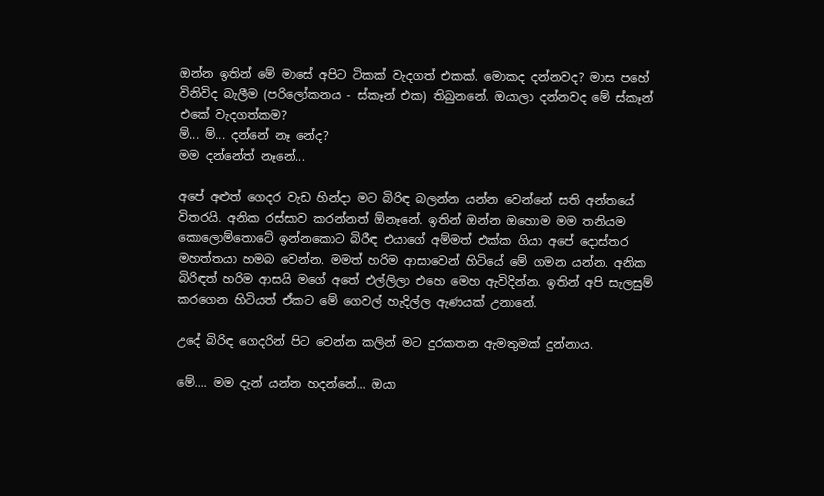ඔන්න ඉතින් මේ මාසේ අපිට ටිකක් වැදගත් එකක්. මොකද දන්නවද? මාස පහේ විනිවිද බැලීම (පරිලෝකනය - ස්කෑන් එක) තිබුනනේ. ඔයාලා දන්නවද මේ ස්කෑන් එකේ වැදගත්කම?
ම්... ම්... දන්නේ නෑ නේද?
මම දන්නේත් නෑනේ...

අපේ අළුත් ගෙදර වැඩ හින්දා මට බිරිඳ බලන්න යන්න වෙන්නේ සති අන්තයේ විතරයි. අනික රස්සාව කරන්නත් ඕනෑනේ. ඉතින් ඔන්න ඔහොම මම තනියම කොලොම්තොටේ ඉන්නකොට බිරීඳ එයාගේ අම්මත් එක්ක ගියා අපේ දොස්තර මහත්තයා හමබ වෙන්න. මමත් හරිම ආසාවෙන් හිටියේ මේ ගමන යන්න. අනික බිරිඳත් හරිම ආසයි මගේ අතේ එල්ලිලා එහෙ මෙහ ඇවිදින්න. ඉතින් අපි සැලසුම් කරගෙන හිටියත් ඒකට මේ ගෙවල් හැදිල්ල ඇණයක් උනානේ.

උදේ බිරිඳ ගෙදරින් පිට වෙන්න කලින් මට දුරකතන ඇමතුමක් දුන්නාය.

මේ.... මම දැන් යන්න හදන්නේ... ඔයා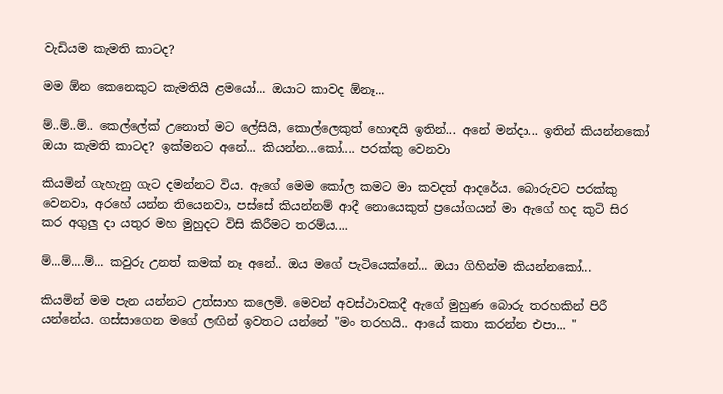වැඩියම කැමති කාටද?

මම ඕන කෙනෙකුට කැමතියි ළමයෝ... ඔයාට කාවද ඕනෑ...

ම්..ම්..ම්.. කෙල්ලේක් උනොත් මට ලේසියි, කොල්ලෙකුත් හොඳයි ඉතින්... අනේ මන්දා... ඉතින් කියන්නකෝ ඔයා කැමති කාටද? ඉක්මනට අනේ... කියන්න...කෝ.... පරක්කු වෙනවා

කියමින් ගැහැනු ගැට දමන්නට විය. ඇගේ මෙම කෝල කමට මා කවදත් ආදරේය. බොරුවට පරක්කු වෙනවා, අරහේ යන්න තියෙනවා, පස්සේ කියන්නම් ආදී නොයෙකුත් ප්‍රයෝගයන් මා ඇගේ හද කුටි සිර කර අගුලු දා යතුර මහ මුහුදට විසි කිරීමට තරම්ය....

ම්...ම්....ම්... කවුරු උනත් කමක් නෑ අනේ.. ඔය මගේ පැටියෙක්නේ... ඔයා ගිහින්ම කියන්නකෝ...

කියමින් මම පැන යන්නට උත්සාහ කලෙමි. මෙවන් අවස්ථාවකදී ඇගේ මුහුණ බොරු තරහකින් පිරී යන්නේය. ගස්සාගෙන මගේ ලඟින් ඉවතට යන්නේ "මං තරහයි.. ආයේ කතා කරන්න එපා... "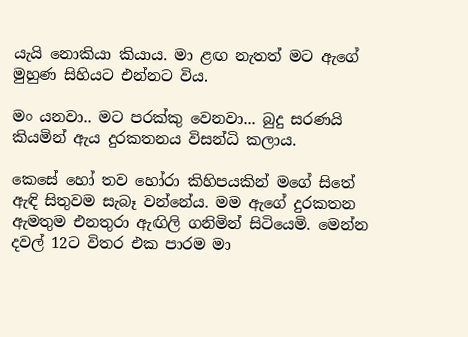යැයි නොකියා කියාය. මා ළඟ නැතත් මට ඇගේ මුහුණ සිහියට එන්නට විය.

මං යනවා.. මට පරක්කු වෙනවා... බුදු සරණයි කියමින් ඇය දුරකතනය විසන්ධි කලාය.

කෙසේ හෝ තව හෝරා කිහිපයකින් මගේ සිතේ ඇඳි සිතුවම සැබෑ වන්නේය. මම ඇගේ දුරකතන ඇමතුම එනතුරා ඇඟිලි ගනිමින් සිටියෙමි. මෙන්න දවල් 12ට විතර එක පාරම මා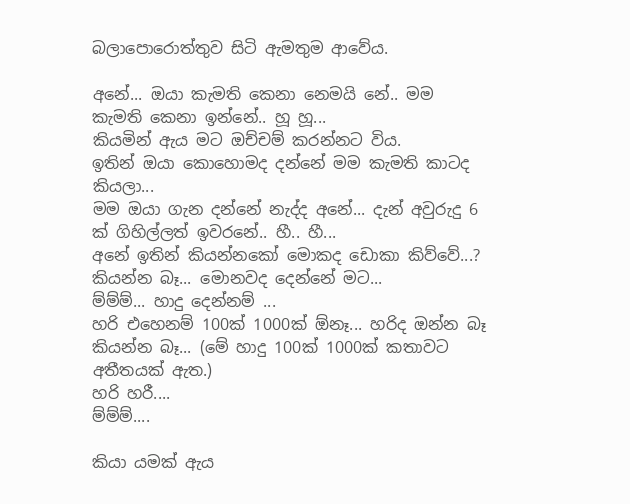බලාපොරොත්තුව සිටි ඇමතුම ආවේය.

අනේ... ඔයා කැමති කෙනා නෙමයි නේ.. මම කැමති කෙනා ඉන්නේ.. හූ හූ...
කියමින් ඇය මට ඔච්චම් කරන්නට විය.
ඉතින් ඔයා කොහොමද දන්නේ මම කැමති කාටද කියලා...
මම ඔයා ගැන දන්නේ නැද්ද අනේ... දැන් අවුරුදු 6 ක් ගිහිල්ලත් ඉවරනේ.. හී.. හී...
අනේ ඉතින් කියන්නකෝ මොකද ඩොකා කිව්වේ...?
කියන්න බෑ... මොනවද දෙන්නේ මට...
ම්ම්ම්... හාදු දෙන්නම් ...
හරි එහෙනම් 100ක් 1000ක් ඕනෑ... හරිද ඔන්න බෑ කියන්න බෑ... (මේ හාදු 100ක් 1000ක් කතාවට අතීතයක් ඇත.)
හරි හරී....
ම්ම්ම්....

කියා යමක් ඇය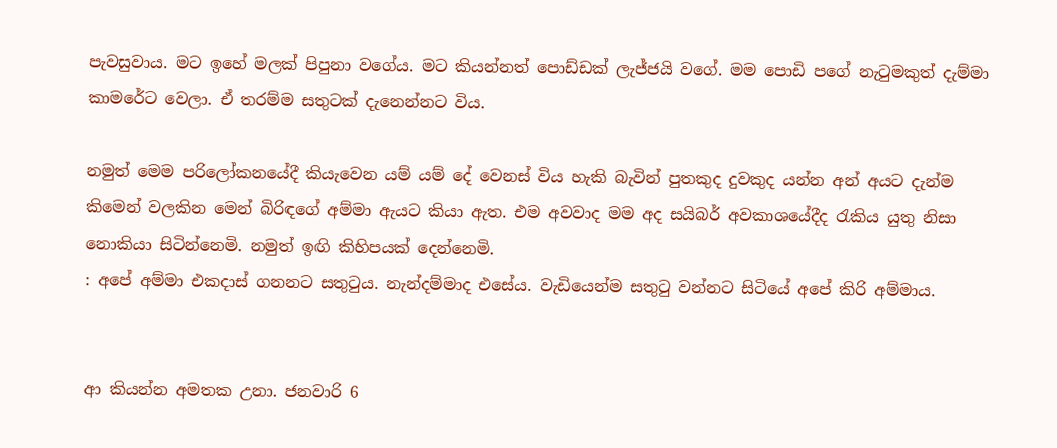පැවසුවාය. මට ඉහේ මලක් පිපුනා වගේය. මට කියන්නත් පොඩ්ඩක් ලැජ්ජයි වගේ. මම පොඩි පගේ නැටුමකුත් දැම්මා කාමරේට වෙලා. ඒ තරම්ම සතුටක් දැනෙන්නට විය.

නමුත් මෙම පරිලෝකනයේදී කියැවෙන යම් යම් දේ වෙනස් විය හැකි බැවින් පුතකුද දුවකුද යන්න අන් අයට දැන්ම කිමෙන් වලකින මෙන් බිරිඳගේ අම්මා ඇයට කියා ඇත. එම අවවාද මම අද සයිබර් අවකාශයේදීද රැකිය යුතු නිසා නොකියා සිටින්නෙමි. නමුත් ඉඟි කිහිපයක් දෙන්නෙමි.
: අපේ අම්මා එකදාස් ගනනට සතුටුය. නැන්දම්මාද එසේය. වැඩියෙන්ම සතුටු වන්නට සිටියේ අපේ කිරි අම්මාය.


ආ කියන්න අමතක උනා. ජනවාරි 6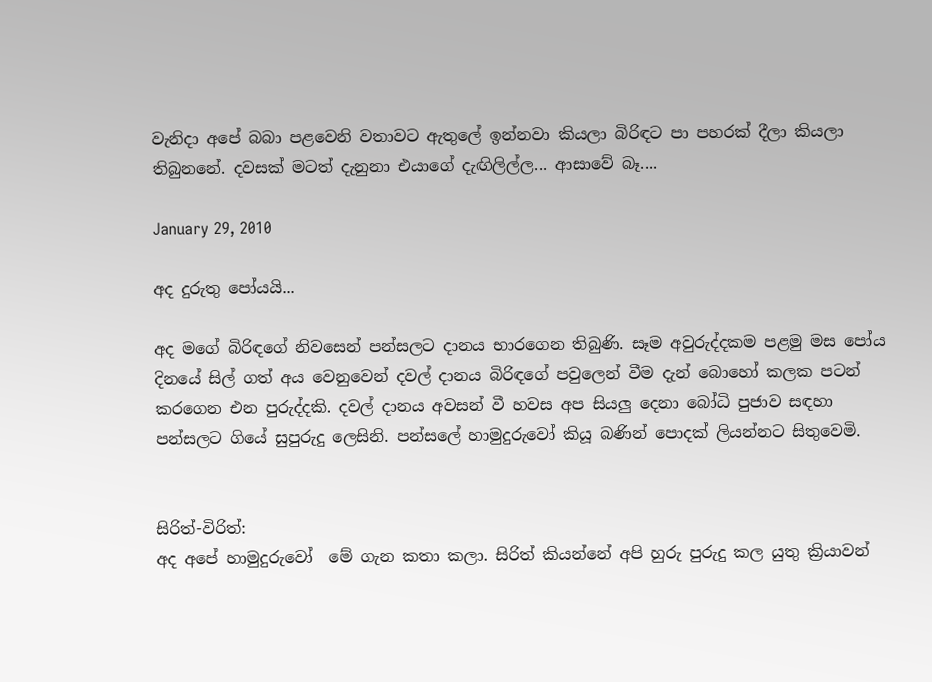වැනිදා අපේ බබා පළවෙනි වතාවට ඇතුලේ ඉන්නවා කියලා බිරිඳට පා පහරක් දීලා කියලා තිබුනනේ. දවසක් මටත් දැනුනා එයාගේ දැඟිලිල්ල... ආසාවේ බෑ....

January 29, 2010

අද දුරුතු පෝයයි...

අද මගේ බිරිඳගේ නිවසෙන් පන්සලට දානය භාරගෙන තිබුණි. සෑම අවුරුද්දකම පළමු මස පෝය දිනයේ සිල් ගත් අය වෙනුවෙන් දවල් දානය බිරිඳගේ පවුලෙන් වීම දැන් බොහෝ කලක පටන් කරගෙන එන පුරුද්දකි. දවල් දානය අවසන් වී හවස අප සියලු දෙනා බෝධි පුජාව සඳහා පන්සලට ගියේ සුපුරුදු ලෙසිනි. පන්සලේ හාමුදුරුවෝ කියූ බණින් පොදක් ලියන්නට සිතුවෙමි.


සිරිත්-විරිත්:
අද අපේ හාමුදුරුවෝ  මේ ගැන කතා කලා. සිරිත් කියන්නේ අපි හුරු පුරුදු කල යුතු ක්‍රියාවන්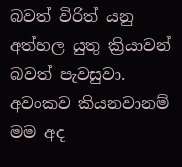බවත් විරිත් යනු අත්හල යුතු ක්‍රියාවන් බවත් පැවසුවා. අවංකව කියනවානම් මම අද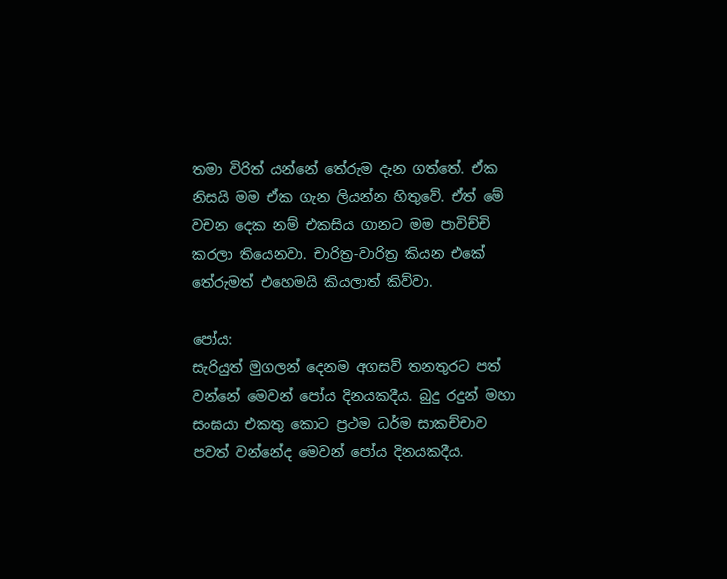තමා විරිත් යන්නේ තේරුම දැන ගත්තේ. ඒක නිසයි මම ඒක ගැන ලියන්න හිතුවේ. ඒත් මේ වචන දෙක නම් එකසිය ගානට මම පාවිච්චි කරලා තියෙනවා. චාරිත්‍ර-වාරිත්‍ර කියන එකේ තේරුමත් එහෙමයි කියලාත් කිව්වා.

පෝය:
සැරියුත් මුගලන් දෙනම අගසව් තනතුරට පත් වන්නේ මෙවන් පෝය දිනයකදීය. බුදු රදුන් මහා සංඝයා එකතු කොට ප්‍රථම ධර්ම සාකච්චාව පවත් වන්නේද මෙවන් පෝය දිනයකදීය.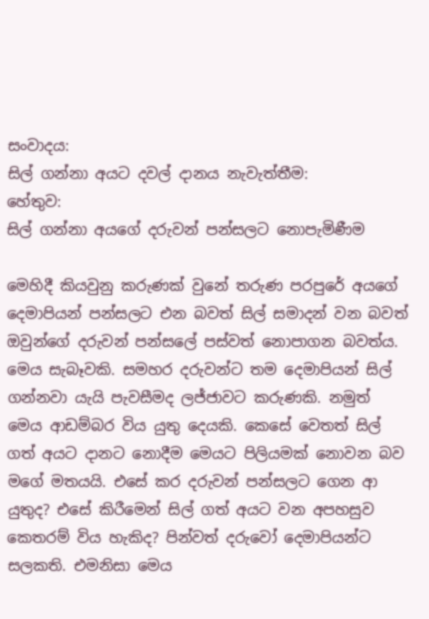සංවාදය:
සිල් ගන්නා අයට දවල් දානය නැවැත්තීම:
හේතුව:
සිල් ගන්නා අයගේ දරුවන් පන්සලට නොපැමිණීම

මෙහිදී කියවුනු කරුණක් වුනේ තරුණ පරපුරේ අයගේ දෙමාපියන් පන්සලට එන බවත් සිල් සමාදන් වන බවත් ඔවුන්ගේ දරුවන් පන්සලේ පස්වත් නොපාගන බවත්ය. මෙය සැබෑවකි. සමහර දරුවන්ට තම දෙමාපියන් සිල් ගන්නවා යැයි පැවසීමද ලජ්ජාවට කරුණකි. නමුත් මෙය ආඩම්බර විය යුතු දෙයකි. කෙසේ වෙතත් සිල් ගත් අයට දානට නොදීම මෙයට පිලියමක් නොවන බව මගේ මතයයි. එසේ කර දරුවන් පන්සලට ගෙන ආ යුතුද? එසේ කිරීමෙන් සිල් ගත් අයට වන අපහසුව කෙතරම් විය හැකිද? පින්වත් දරුවෝ දෙමාපියන්ට සලකති. එමනිසා මෙය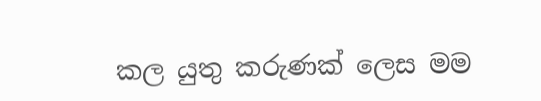කල යුතු කරුණක් ලෙස මම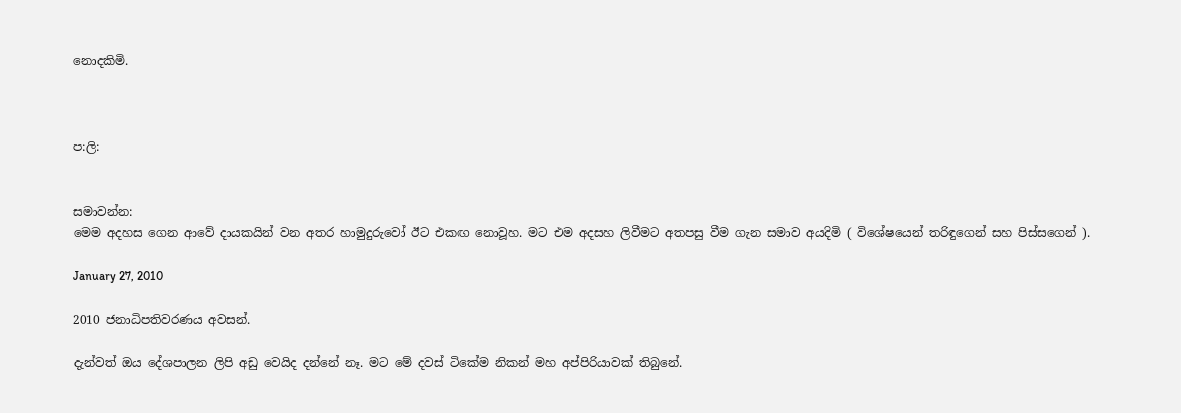නොදකිමි.



ප:ලි:


සමාවන්න:
මෙම අදහස ගෙන ආවේ දායකයින් වන අතර හාමුදුරුවෝ ඊට එකඟ නොවූහ. මට එම අදසහ ලිවීමට අතපසු වීම ගැන සමාව අයදිමි ( විශේෂයෙන් තරිඳුගෙන් සහ පිස්සගෙන් ).

January 27, 2010

2010 ජනාධිපතිවරණය අවසන්.

දැන්වත් ඔය දේශපාලන ලිපි අඩු වෙයිද දන්නේ නෑ. මට මේ දවස් ටිකේම නිකන් මහ අප්පිරියාවක් තිබුනේ.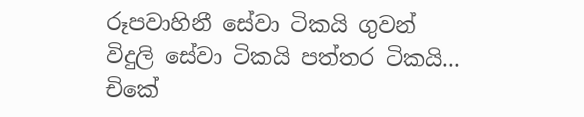රූපවාහිනී සේවා ටිකයි ගුවන් විදුලි සේවා ටිකයි පත්තර ටිකයි...
චිකේ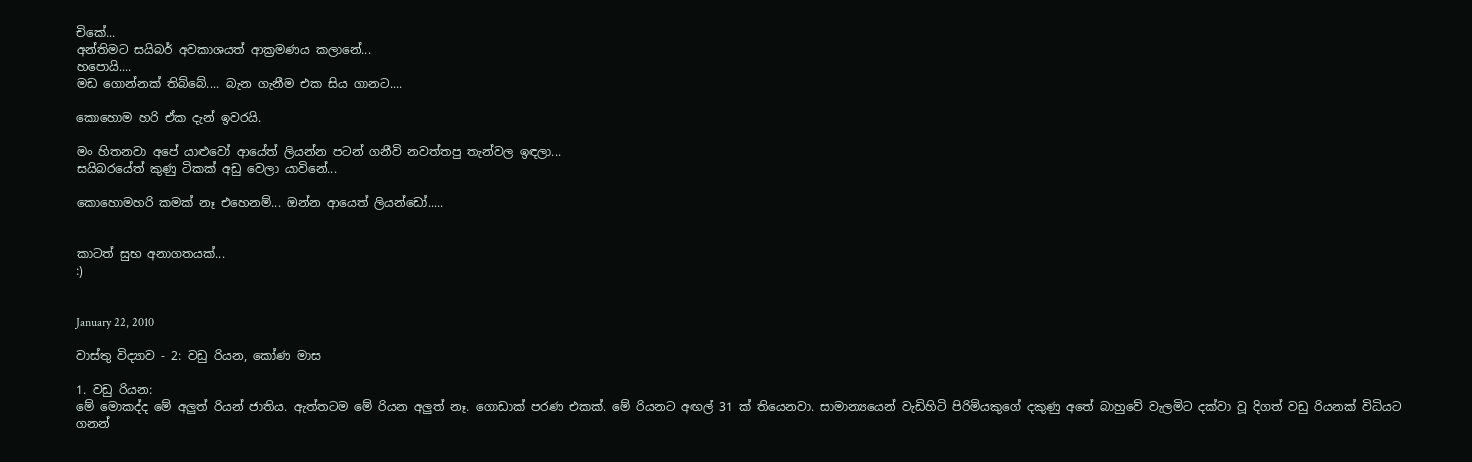චිකේ...
අන්තිමට සයිබර් අවකාශයත් ආක්‍රමණය කලානේ...
හපොයි....
මඩ ගොන්නක් තිබ්බේ.... බැන ගැනීම එක සිය ගානට....

කොහොම හරි ඒක දැන් ඉවරයි.

මං හිතනවා අපේ යාළුවෝ ආයේත් ලියන්න පටන් ගනීවි නවත්තපු තැන්වල ඉඳලා...
සයිබරයේත් කුණු ටිකක් අඩු වෙලා යාවිනේ...

කොහොමහරි කමක් නෑ එහෙනම්... ඔන්න ආයෙත් ලියන්ඩෝ.....


කාටත් සුභ අනාගතයක්...
:)


January 22, 2010

වාස්තු විද්‍යාව - 2: වඩු රියන, කෝණ මාස

1. වඩු රියන:
මේ මොකද්ද මේ අලුත් රියන් ජාතිය. ඇත්තටම මේ රියන අලුත් නෑ. ගොඩාක් පරණ එකක්. මේ රියනට අඟල් 31 ක් තියෙනවා. සාමාන්‍යයෙන් වැඩිහිටි පිරිමියකුගේ දකුණු අතේ බාහුවේ වැලමිට දක්වා වූ දිගත් වඩු රියනක් විධියට ගනන්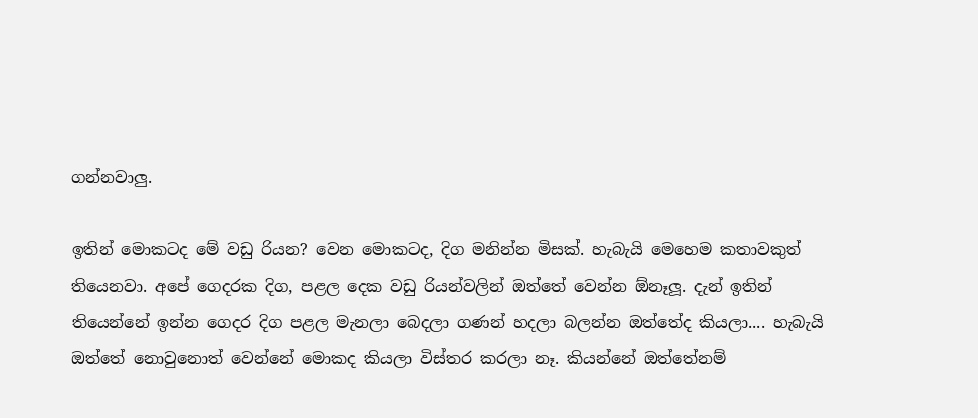ගන්නවාලු.

ඉතින් මොකටද මේ වඩු රියන? වෙන මොකටද, දිග මනින්න මිසක්. හැබැයි මෙහෙම කතාවකුත් තියෙනවා. අපේ ගෙදරක දිග, පළල දෙක වඩු රියන්වලින් ඔත්තේ වෙන්න ඕනෑලූ. දැන් ඉතින් තියෙන්නේ ඉන්න ගෙදර දිග පළල මැනලා බෙදලා ගණන් හදලා බලන්න ඔත්තේද කියලා.... හැබැයි ඔත්තේ නොවුනොත් වෙන්නේ මොකද කියලා විස්තර කරලා නෑ. කියන්නේ ඔත්තේනම්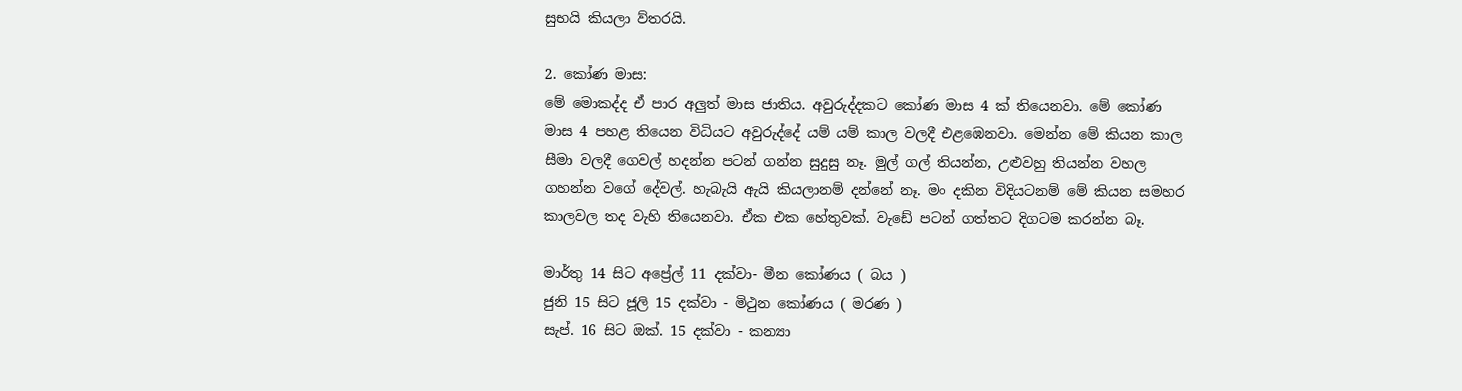සුභයි කියලා ව්තරයි.

2. කෝණ මාස:
මේ මොකද්ද ඒ පාර අලුත් මාස ජාතිය. අවුරුද්දකට කෝණ මාස 4 ක් තියෙනවා. මේ කෝණ මාස 4 පහළ තියෙන විධියට අවුරුද්දේ යම් යම් කාල වලදී එළඹෙනවා. මෙන්න මේ කියන කාල සීමා වලදී ගෙවල් හදන්න පටන් ගන්න සුදුසු නෑ. මුල් ගල් තියන්න, උළුවහු තියන්න වහල ගහන්න වගේ දේවල්. හැබැයි ඇයි කියලානම් දන්නේ නෑ. මං දකින විදියටනම් මේ කියන සමහර කාලවල තද වැහි තියෙනවා. ඒක එක හේතුවක්. වැඩේ පටන් ගත්තට දිගටම කරන්න බෑ.

මාර්තු 14 සිට අප්‍රේල් 11 දක්වා- මීන කෝණය ( බය )
ජුනි 15 සිට ජූලි 15 දක්වා - මිථුන කෝණය ( මරණ )
සැප්. 16 සිට ඔක්. 15 දක්වා - කන්‍යා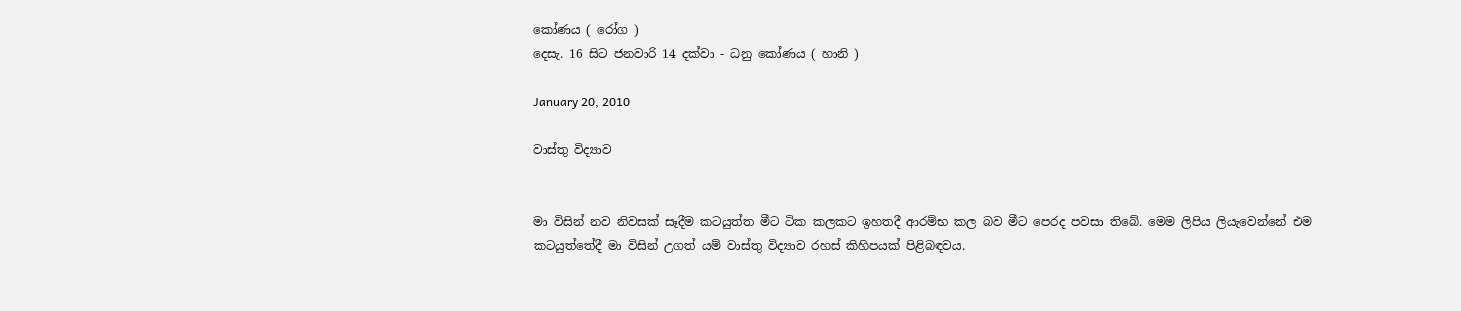කෝණය ( රෝග )
දෙසැ. 16 සිට ජනවාරි 14 දක්වා - ධනු කෝණය ( හානි )

January 20, 2010

වාස්තු විද්‍යාව


මා විසින් නව නිවසක් සෑදීම කටයුත්ත මීට ටික කලකට ඉහතදී ආරම්භ කල බව මීට පෙරද පවසා තිබේ. මෙම ලිපිය ලියැවෙන්නේ එම කටයුත්තේදී මා විසින් උගත් යම් වාස්තු විද්‍යාව රහස් කිහිපයක් පිළිබඳවය.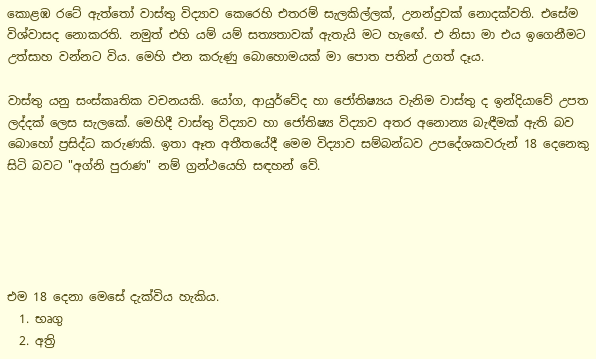කොළඹ රටේ ඇත්තෝ වාස්තු විද්‍යාව කෙරෙහි එතරම් සැලකිල්ලක්, උනන්දුවක් නොදක්වති. එසේම විශ්වාසද නොකරති. නමුත් එහි යම් යම් සත්‍යතාවක් ඇතැයි මට හැඟේ. එ නිසා මා එය ඉගෙනීමට උත්සාහ වන්නට විය. මෙහි එන කරුණු බොහොමයක් මා පොත පතින් උගත් දෑය.

වාස්තු යනු සංස්කෘතික වචනයකි. යෝග, ආයුර්වේද හා ජෝතිෂ්‍යය වැනිම වාස්තු ද ඉන්දියාවේ උපත ලද්දක් ලෙස සැලකේ. මෙහිදී වාස්තු විද්‍යාව හා ජෝතිෂ්‍ය විද්‍යාව අතර අනොන්‍ය බැඳීමක් ඇති බව බොහෝ ප්‍රසිද්ධ කරුණකි. ඉතා ඈත අතීතයේදී මෙම විද්‍යාව සම්බන්ධව උපදේශකවරුන් 18 දෙනෙකු සිටි බවට "අග්නි පුරාණ" නම් ග්‍රන්ථයෙහි සඳහන් වේ.





එම 18 දෙනා මෙසේ දැක්විය හැකිය.
  1. භෘගු
  2. අත්‍රි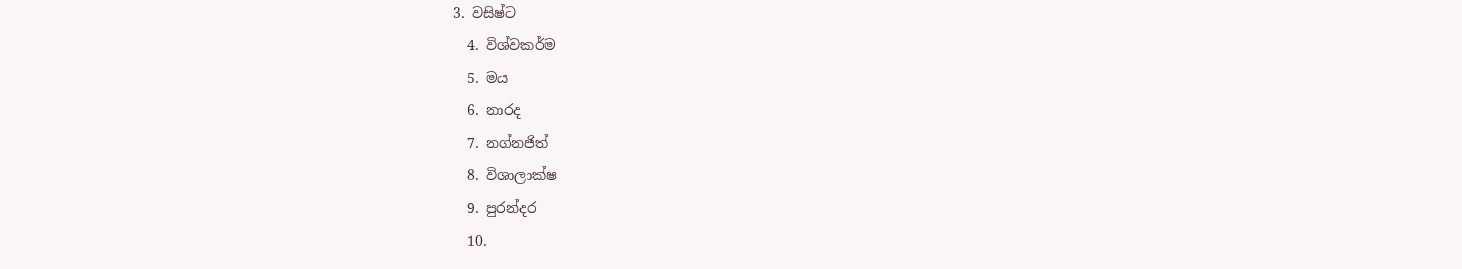3. වසිෂ්ට
  4. විශ්වකර්ම
  5. මය
  6. නාරද
  7. නග්නජිත්
  8. විශාලාක්ෂ
  9. පුරන්දර
  10.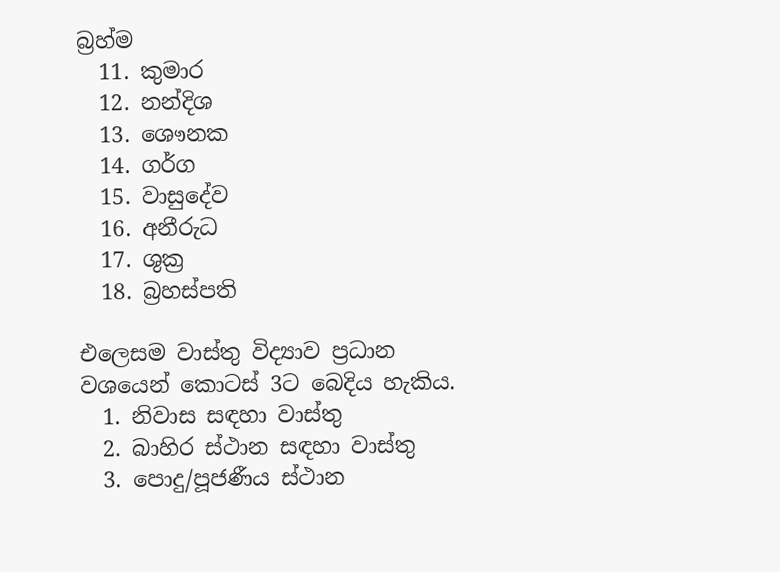බ්‍රහ්ම
  11. කුමාර
  12. නන්දිශ
  13. ශෞනක
  14. ගර්ග
  15. වාසුදේව
  16. අනීරුධ
  17. ශුක්‍ර
  18. බ්‍රහස්පති

එලෙසම වාස්තු විද්‍යාව ප්‍රධාන වශයෙන් කොටස් 3ට බෙදිය හැකිය.
  1. නිවාස සඳහා වාස්තු
  2. බාහිර ස්ථාන සඳහා වාස්තු
  3. පොදු/පූජණීය ස්ථාන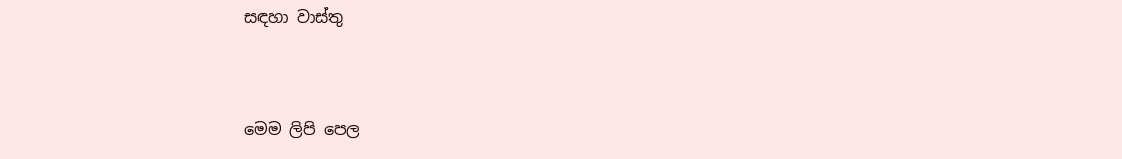සඳහා වාස්තු


මෙම ලිපි පෙල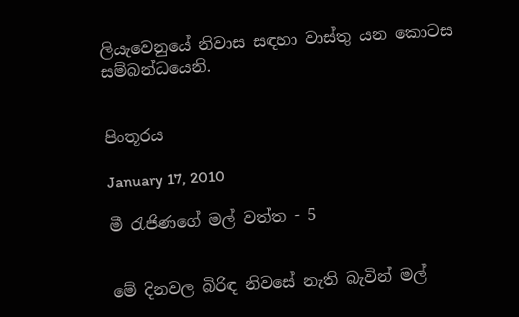ලියැවෙනුයේ නිවාස සඳහා වාස්තු යන කොටස සම්බන්ධයෙනි.


පිංතූරය

January 17, 2010

මී රැජිණගේ මල් වත්ත - 5


මේ දිනවල බිරිඳ නිවසේ නැති බැවින් මල්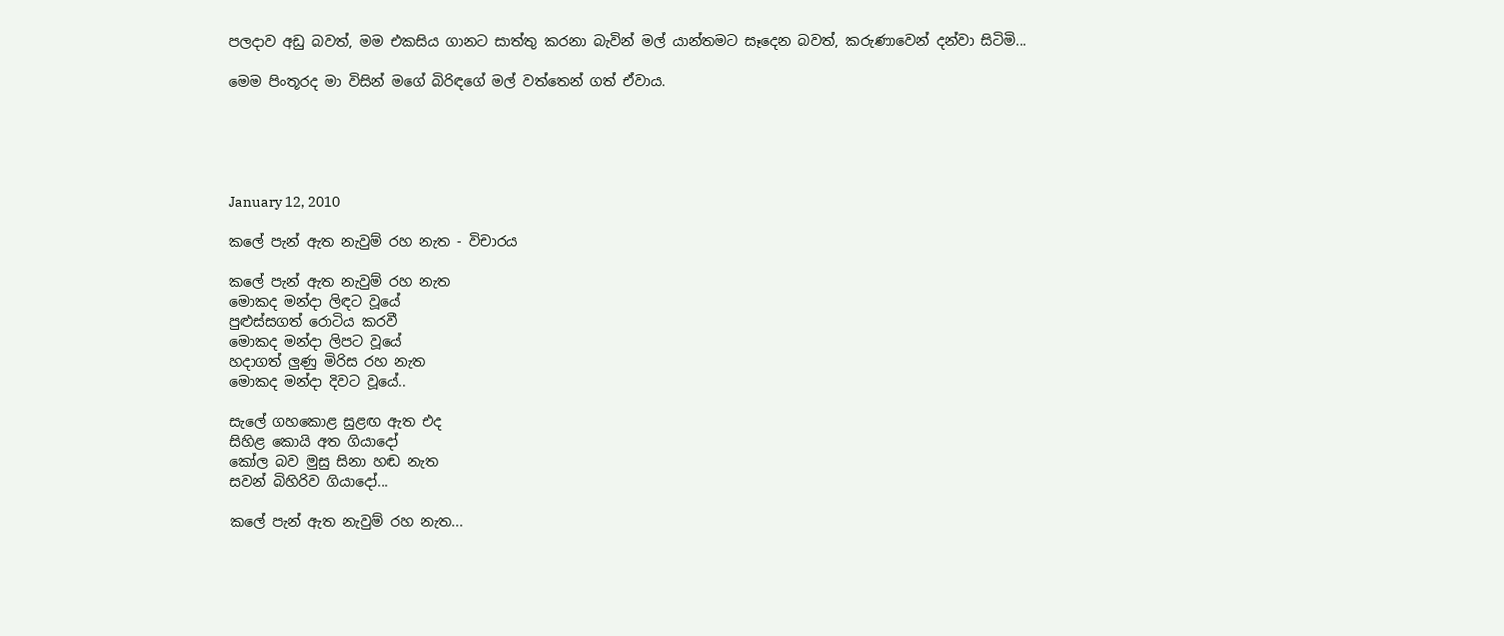පලදාව අඩු බවත්, මම එකසිය ගානට සාත්තු කරනා බැවින් මල් යාන්තමට සෑදෙන බවත්, කරුණාවෙන් දන්වා සිටිමි...

මෙම පිංතූරද මා විසින් මගේ බිරිඳගේ මල් වත්තෙන් ගත් ඒවාය.





January 12, 2010

කලේ පැන් ඇත නැවුම් රහ නැත - විචාරය

කලේ පැන් ඇත නැවුම් රහ නැත
මොකද මන්දා ලිඳට වූයේ
පුළුස්සගත් රොටි‍ය කරවී
මොකද මන්දා ලිපට වූයේ
හදාගත් ලුණු මිරිස රහ නැත
මොකද මන්දා දිවට වූයේ..

සැලේ ගහකොළ සුළඟ ඇත එද
සිහිළ කොයි අත ගියාදෝ
කෝල බව මුසු සිනා හඬ නැත
සවන් බිහිරිව ගියාදෝ...

කලේ පැන් ඇත නැවුම් රහ නැත...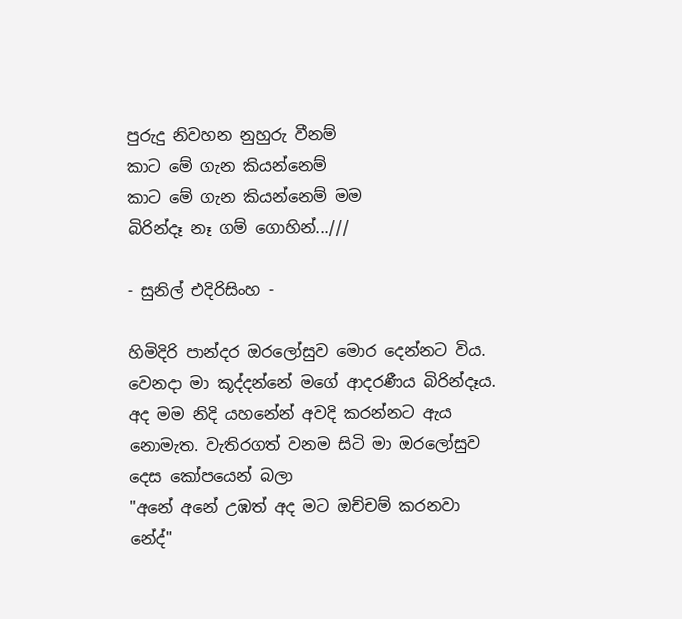පුරුදු නිවහන නුහුරු වීනම්
කාට මේ ගැන කියන්නෙම්
කාට මේ ගැන කියන්නෙම් මම
බිරින්දෑ නෑ ගම් ගොහින්...///

- සුනිල් එදිරිසිංහ -

හිමිදිරි පාන්දර ඔරලෝසුව මොර දෙන්නට විය. වෙනදා මා කූද්දන්නේ මගේ ආදරණීය බිරින්දෑය. අද මම නිදි යහනේන් අවදි කරන්නට ඇය නොමැත. වැතිරගත් වනම සිටි මා ඔරලෝසුව දෙස කෝපයෙන් බලා
"අනේ අනේ උඹත් අද මට ඔච්චම් කරනවා නේද්"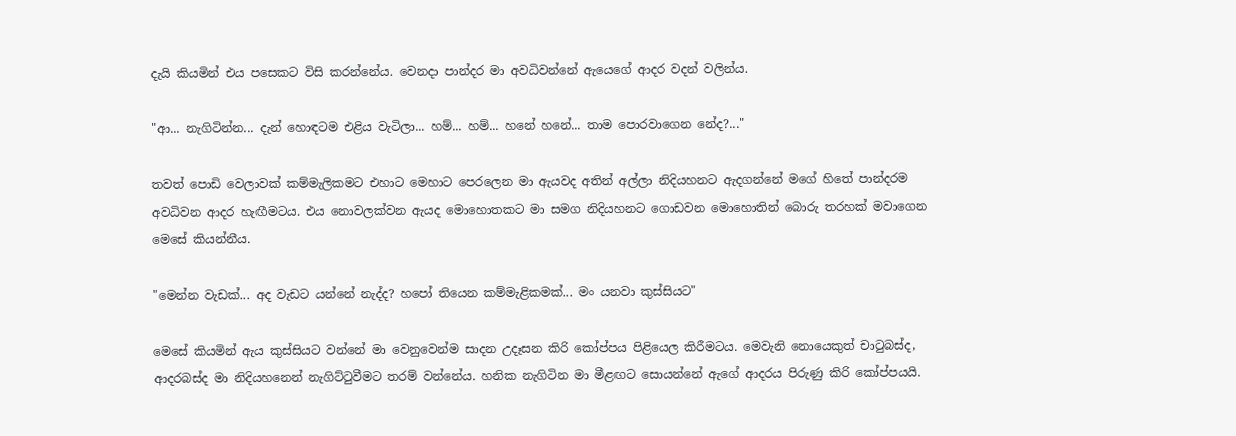දැයි කියමින් එය පසෙකට විසි කරන්නේය. වෙනදා පාන්දර මා අවධිවන්නේ ඇයෙගේ ආදර වදන් වලින්ය.

"ආ... නැගිටින්න... දැන් හොඳටම එළිය වැටිලා... හම්... හම්... හනේ හනේ... තාම පොරවාගෙන නේද?..."

තවත් පොඩි වෙලාවක් කම්මැලිකමට එහාට මෙහාට පෙරලෙන මා ඇයවද අතින් අල්ලා නිදියහනට ඇදගන්නේ මගේ හිතේ පාන්දරම අවධිවන ආදර හැඟීමටය. එය නොවලක්වන ඇයද මොහොතකට මා සමග නිදියහනට ගොඩවන මොහොතින් බොරු තරහක් මවාගෙන මෙසේ කියන්නීය.

"මෙන්න වැඩක්... අද වැඩට යන්නේ නැද්ද? හපෝ තියෙන කම්මැළිකමක්... මං යනවා කුස්සියට"

මෙසේ කියමින් ඇය කුස්සියට වන්නේ මා වෙනුවෙන්ම සාදන උදෑසන කිරි කෝප්පය පිළියෙල කිරීමටය. මෙවැනි නොයෙකුත් චාටුබස්ද, ආදරබස්ද මා නිදියහනෙන් නැගිට්ටුවීමට තරම් වන්නේය. හනික නැගිටින මා මීළඟට සොයන්නේ ඇගේ ආදරය පිරුණු කිරි කෝප්පයයි.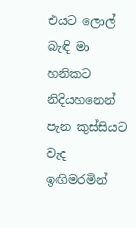එයට ලොල් බැඳි මා හනිකට නිදියහනෙන් පැන කුස්සියට වැද ඉඟිමරමින්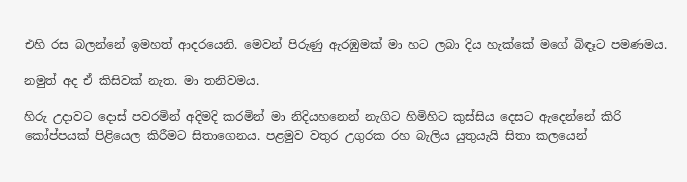එහි රස බලන්නේ ඉමහත් ආදරයෙනි. මෙවන් පිරුණු ඇරඹුමක් මා හට ලබා දිය හැක්කේ මගේ බිඳෑට පමණමය.

නමුත් අද ඒ කිසිවක් නැත. මා තනිවමය.

හිරු උදාවට දොස් පවරමින් අදිමදි කරමින් මා නිදියහනෙන් නැගිට හිමිහිට කුස්සිය දෙසට ඇදෙන්නේ කිරි කෝප්පයක් පිළියෙල කිරීමට සිතාගෙනය. පළමුව වතුර උගුරක රහ බැලිය යුතුයැයි සිතා කලයෙන්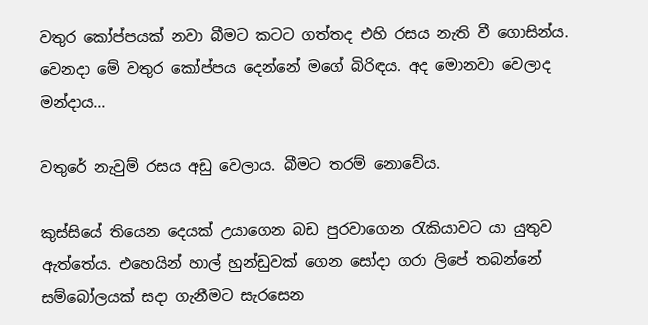වතුර කෝප්පයක් නවා බීමට කටට ගත්තද එහි රසය නැති වී ගොසින්ය. වෙනදා මේ වතුර කෝප්පය දෙන්නේ මගේ බිරිඳය. අද මොනවා වෙලාද මන්දාය...

වතුරේ නැවුම් රසය අඩු වෙලාය. බීමට තරම් නොවේය.

කුස්සියේ තියෙන දෙයක් උයාගෙන බඩ පුරවාගෙන රැකියාවට යා යුතුව ඇත්තේය. එහෙයින් හාල් හුන්ඩුවක් ගෙන සෝදා ගරා ලිපේ තබන්නේ සම්බෝලයක් සදා ගැනීමට සැරසෙන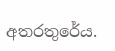අතරතුරේය.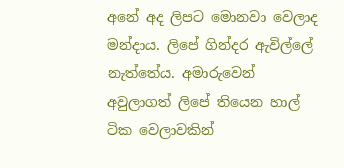අනේ අද ලිපට මොනවා වෙලාද මන්දාය. ලිපේ ගින්දර ඇවිල්ලේ නැත්තේය. අමාරුවෙන් අවුලාගත් ලිපේ තියෙන හාල් ටික වෙලාවකින්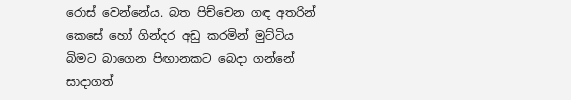රොස් වෙන්නේය. බත පිච්චෙන ගඳ අතරින් කෙසේ හෝ ගින්දර අඩු කරමින් මුට්ටිය බිමට බාගෙන පිඟානකට බෙදා ගන්නේ සාදාගත්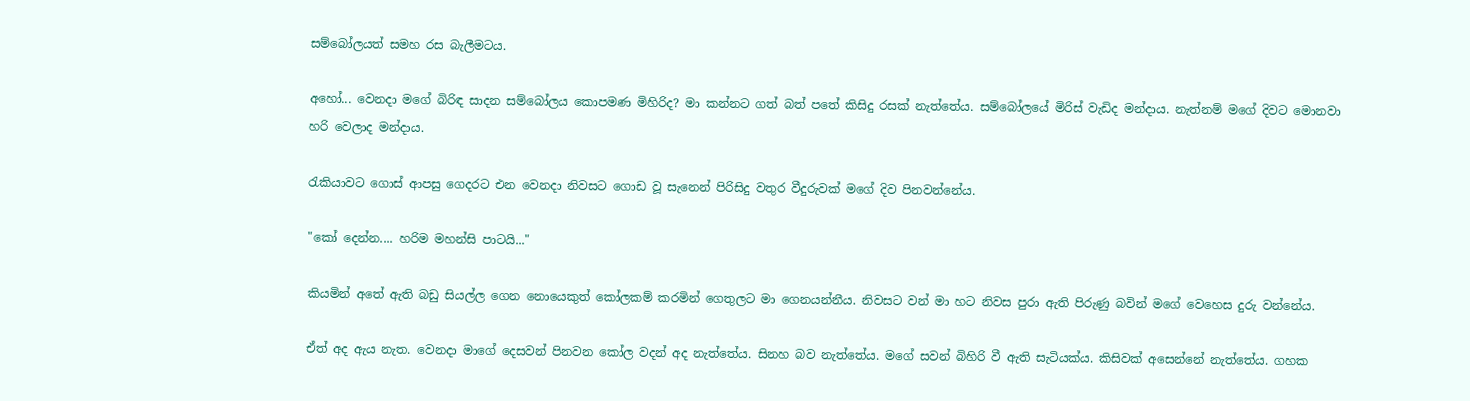සම්බෝලයත් සමහ රස බැලීමටය.

අහෝ... වෙනදා මගේ බිරිඳ සාදන සම්බෝලය කොපමණ මිහිරිද? මා කන්නට ගත් බත් පතේ කිසිදු රසක් නැත්තේය. සම්බෝලයේ මිරිස් වැඩිද මන්දාය. නැත්නම් මගේ දිවට මොනවා හරි වෙලාද මන්දාය.

රැකියාවට ගොස් ආපසු ගෙදරට එන වෙනදා නිවසට ගොඩ වූ සැනෙන් පිරිසිදු වතුර වීදුරුවක් මගේ දිව පිනවන්නේය.

"කෝ දෙන්න.... හරිම මහන්සි පාටයි..."

කියමින් අතේ ඇති බඩු සියල්ල ගෙන නොයෙකුත් කෝලකම් කරමින් ගෙතුලට මා ගෙනයන්නීය. නිවසට වන් මා හට නිවස පුරා ඇති පිරුණු බවින් මගේ වෙහෙස දුරු වන්නේය.

ඒත් අද ඇය නැත. වෙනදා මාගේ දෙසවන් පිනවන කෝල වදන් අද නැත්තේය. සිනහ බව නැත්තේය. මගේ සවන් බිහිරි වී ඇති සැටියක්ය. කිසිවක් අසෙන්නේ නැත්තේය. ගහක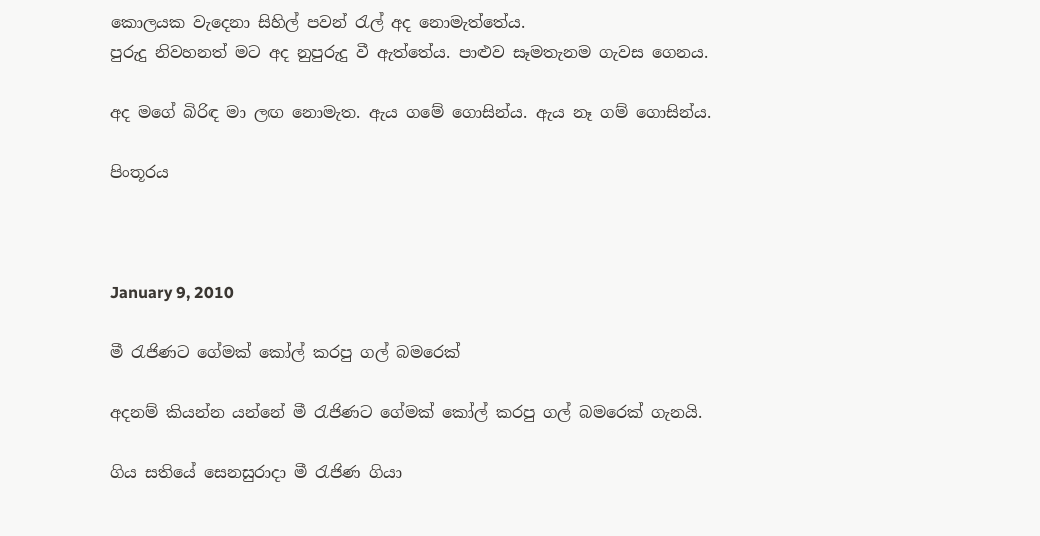කොලයක වැදෙනා සිහිල් පවන් රැල් අද නොමැත්තේය.
පුරුදු නිවහනත් මට අද නුපුරුදු වී ඇත්තේය. පාළුව සෑමතැනම ගැවස ගෙනය.

අද මගේ බිරිඳ මා ලඟ නොමැත. ඇය ගමේ ගොසින්ය. ඇය නෑ ගම් ගොසින්ය.

පිංතූරය



January 9, 2010

මී රැජිණට ගේමක් කෝල් කරපු ගල් බමරෙක්

අදනම් කියන්න යන්නේ මී රැජිණට ගේමක් කෝල් කරපු ගල් බමරෙක් ගැනයි.

ගිය සතියේ සෙනසුරාදා මී රැජිණ ගියා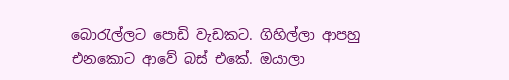බොරැල්ලට පොඩි වැඩකට. ගිහිල්ලා ආපහු එනකොට ආවේ බස් එකේ. ඔයාලා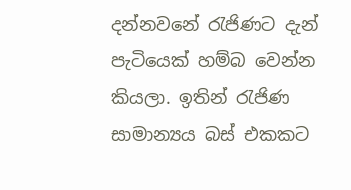දන්නවනේ රැජිණට දැන් පැටියෙක් හම්බ වෙන්න කියලා. ඉතින් රැජිණ සාමාන්‍යය බස් එකකට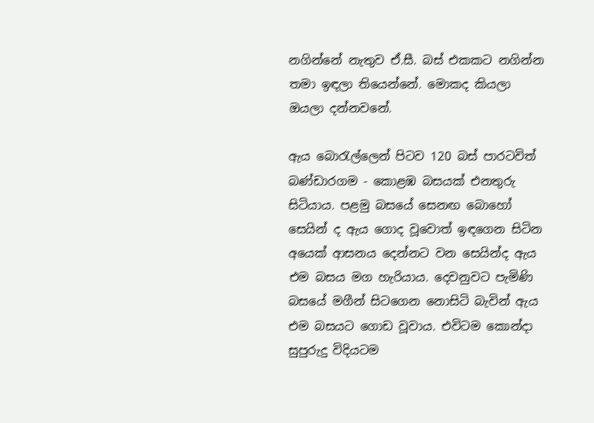නගින්නේ නැතුව ඒ.සී. බස් එකකට නගින්න තමා ඉඳලා තියෙන්නේ. මොකද කියලා ඔයලා දන්නවනේ.

ඇය බොරැල්ලෙන් පිටව 120 බස් පාරටවිත් බණ්ඩාරගම - කොළඹ බසයක් එනතුරු සිටියාය. පළමු බසයේ සෙනඟ බොහෝ සෙයින් ද ඇය ගොද වූවොත් ඉඳගෙන සිටින අයෙක් ආසනය දෙන්නට වන සෙයින්ද ඇය එම බසය මග හැරියාය. දෙවනුවට පැමිණි බසයේ මගීන් සිටගෙන නොසිටි බැවින් ඇය එම බසයට ගොඩ වූවාය. එවිටම කොන්දා සුපුරුදු විදියටම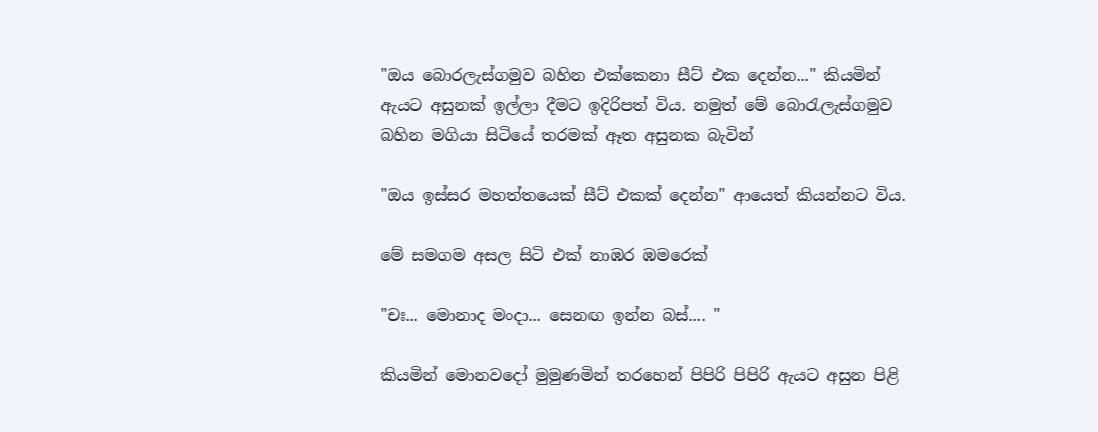"ඔය බොරලැස්ගමුව බහින එක්කෙනා සීට් එක දෙන්න..." කියමින් ඇයට අසුනක් ඉල්ලා දීමට ඉදිරිපත් විය. නමුත් මේ බොරැලැස්ගමුව බහින මගියා සිටියේ තරමක් ඈත අසුනක බැවින්

"ඔය ඉස්සර මහත්තයෙක් සීට් එකක් දෙන්න" ආයෙත් කියන්නට විය.

මේ සමගම අසල සිටි එක් නාඹර ඹමරෙක්

"චඃ... මොනාද මංදා... සෙනඟ ඉන්න බස්.... "

කියමින් මොනවදෝ මුමුණමින් තරහෙන් පිපිරි පිපිරි ඇයට අසුන පිළි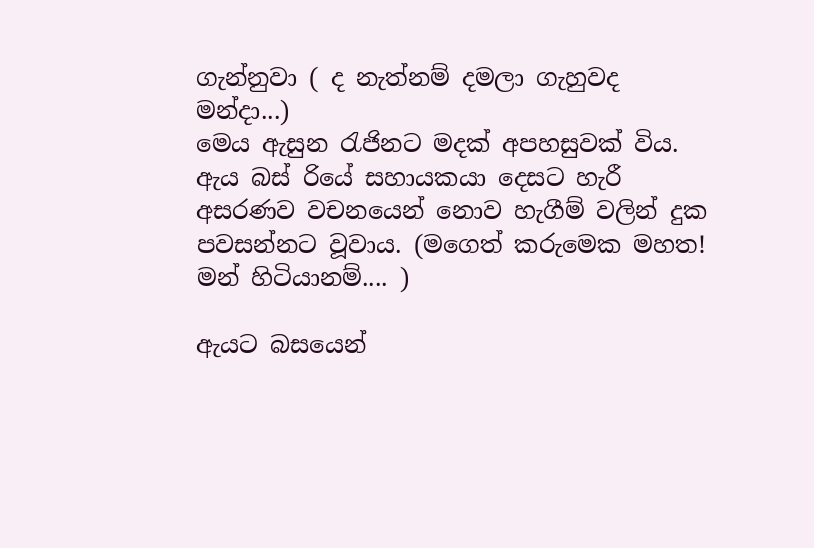ගැන්නුවා ( ද නැත්නම් දමලා ගැහුවද මන්දා...)
මෙය ඇසුන රැජිනට මදක් අපහසුවක් විය. ඇය බස් රියේ සහායකයා දෙසට හැරී අසරණව වචනයෙන් නොව හැගීම් වලින් දුක පවසන්නට වූවාය. (මගෙත් කරුමෙක මහත! මන් හිටියානම්.... )

ඇයට බසයෙන්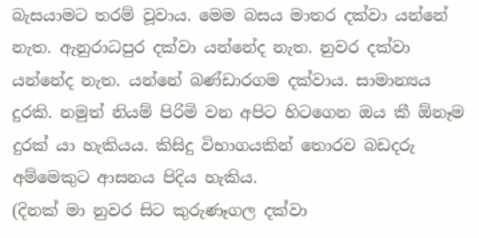බැසයාමට තරම් වූවාය. මෙම බසය මාතර දක්වා යන්නේ නැත. ඇනුරාධපුර දක්වා යන්නේද නැත. නුවර දක්වා යන්නේද නැත. යන්නේ බණ්ඩාරගම දක්වාය. සාමාන්‍යය දුරකි. නමුත් නියම් පිරිමි වන අපිට හිටගෙන ඔය කී ඕනෑම දුරක් යා හැකියය. කිසිදු විභාගයකින් තොරව බඩදරු අම්මෙකුට ආසනය පිදිය හැකිය.
(දිනක් මා නුවර සිට කුරුණෑගල දක්වා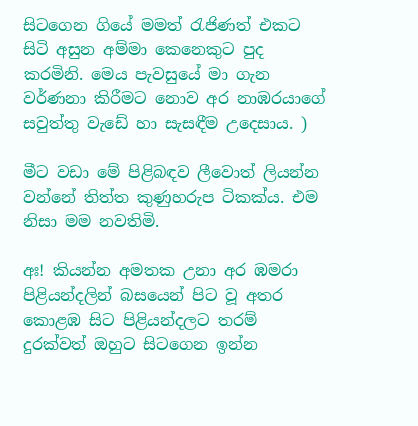සිටගෙන ගියේ මමත් රැජිණත් එකට සිටි අසුන අම්මා කෙනෙකුට පුද කරමිනි. මෙය පැවසුයේ මා ගැන වර්ණනා කිරීමට නොව අර නාඹරයාගේ සවුත්තු වැඩේ හා සැසඳීම උදෙසාය. )

මීට වඩා මේ පිළිබඳව ලීවොත් ලියන්න වන්නේ තිත්ත කුණුහරුප ටිකක්ය. එම නිසා මම නවතිමි.

අඃ! කියන්න අමතක උනා අර ඹමරා පිළියන්දලින් බසයෙන් පිට වූ අතර කොළඹ සිට පිළියන්දලට තරම් දුරක්වත් ඔහුට සිටගෙන ඉන්න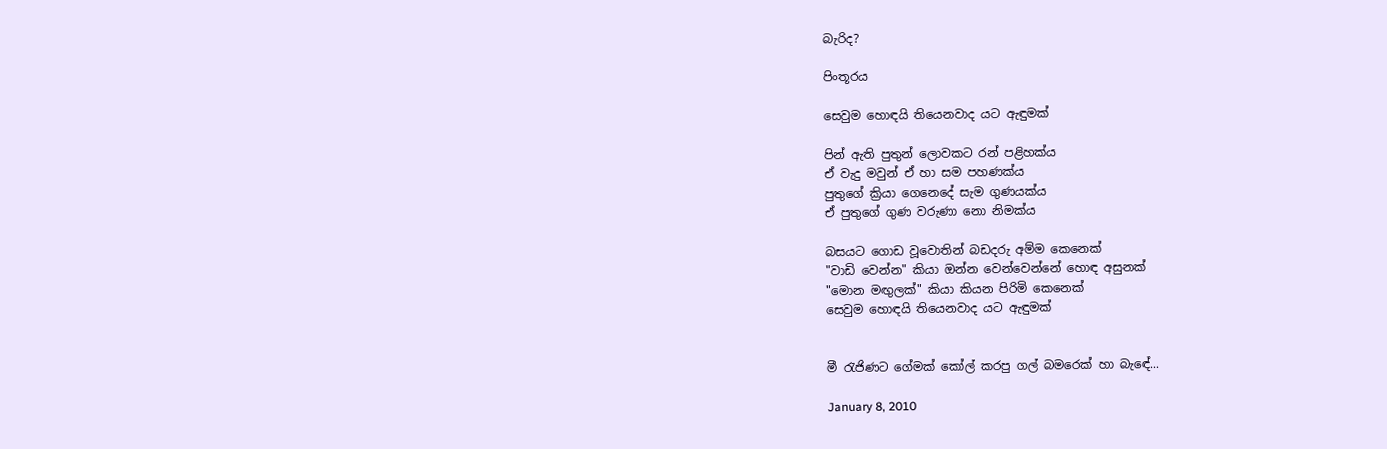බැරිද?

පිංතූරය

සෙවුම හොඳයි තියෙනවාද යට ඇඳුමක්

පින් ඇති පුතුන් ලොවකට රන් පළිහක්ය
ඒ වැදු මවුන් ඒ හා සම පහණක්ය
පුතුගේ ක්‍රියා ගෙනෙදේ සැම ගුණයක්ය
ඒ පුතුගේ ගුණ වරුණා නො නිමක්ය

බස‍යට ගොඩ වූවොතින් බඩදරු අම්ම කෙනෙක්
"වාඩි වෙන්න" කියා ඔන්න වෙන්වෙන්නේ හොඳ අසුනක්
"මොන මඟුලක්" කියා කියන පිරිමි කෙනෙක්
සෙවුම හොඳයි තියෙනවාද යට ඇඳුමක්


මී රැජිණට ගේමක් කෝල් කරපු ගල් බමරෙක් හා බැඳේ...

January 8, 2010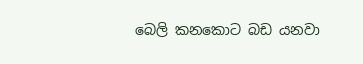බෙලි කනකොට බඩ යනවා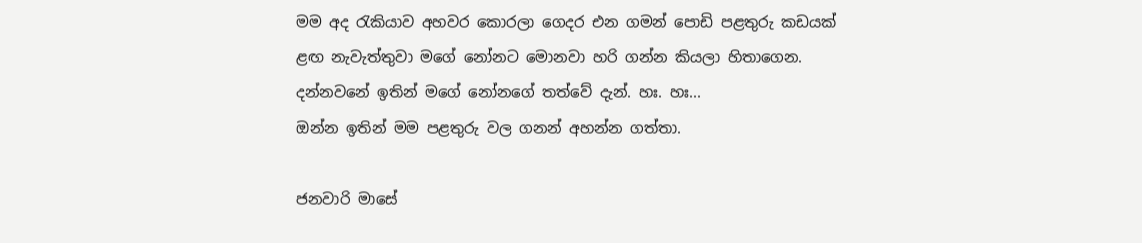මම අද රැකියාව අහවර කොරලා ගෙදර එන ගමන් පොඩි පළතුරු කඩයක් ළඟ නැවැත්තුවා මගේ නෝනට මොනවා හරි ගන්න කියලා හිතාගෙන. දන්නවනේ ඉතින් මගේ නෝනගේ තත්වේ දැන්. හඃ. හඃ...
ඔන්න ඉතින් මම පළතුරු වල ගනන් අහන්න ගත්තා.

ජනවාරි මාසේ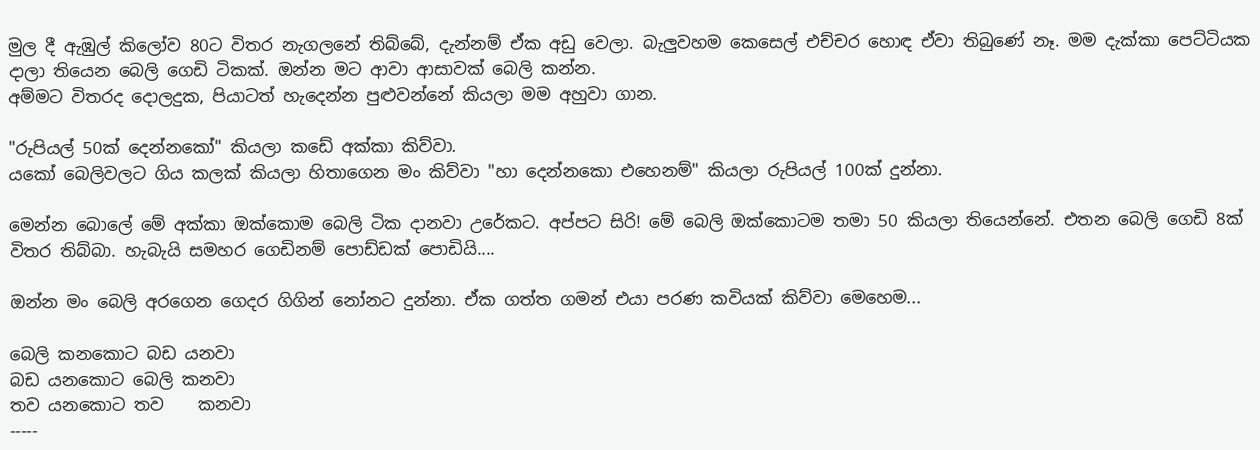මුල දී ඇඹුල් කිලෝව 80ට විතර නැගලනේ තිබ්බේ, දැන්නම් ඒක අඩු වෙලා. බැලුවහම කෙසෙල් එච්චර හොඳ ඒවා තිබුණේ නෑ. මම දැක්කා පෙට්ටියක දාලා තියෙන බෙලි ගෙඩි ටිකක්. ඔන්න මට ආවා ආසාවක් බෙලි කන්න.
අම්මට විතරද දොලදුක, පියාටත් හැදෙන්න පුළුවන්නේ කියලා මම අහුවා ගාන.

"රුපියල් 50ක් දෙන්නකෝ" කියලා කඩේ අක්කා කිව්වා.
යකෝ බෙලිවලට ගිය කලක් කියලා හිතාගෙන මං කිව්වා "හා දෙන්නකො එහෙනම්" කියලා රුපියල් 100ක් දුන්නා.

මෙන්න බොලේ මේ අක්කා ඔක්කොම බෙලි ටික දානවා උරේකට. අප්පට සිරි! මේ බෙලි ඔක්කොටම තමා 50 කියලා තියෙන්නේ. එතන බෙලි ගෙඩි 8ක් විතර තිබ්බා. හැබැයි සමහර ගෙඩිනම් පොඩ්ඩක් පොඩියි....

ඔන්න මං බෙලි අරගෙන ගෙදර ගිගින් නෝනට දුන්නා. ඒක ගත්ත ගමන් එයා පරණ කවියක් කිව්වා මෙහෙම...

බෙලි කනකොට බඩ යනවා
බඩ යනකොට බෙලි කනවා
තව යනකොට තව    කනවා
-----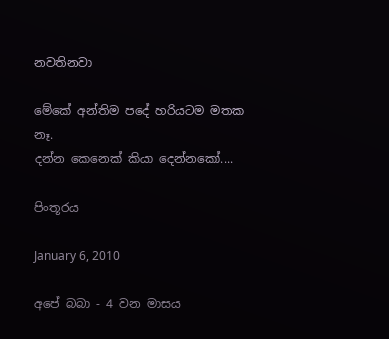නවතිනවා

මේකේ අන්තිම පදේ හරියටම මතක නෑ.
දන්න කෙනෙක් කියා දෙන්නකෝ....

පිංතූරය

January 6, 2010

අපේ බබා - 4 වන මාසය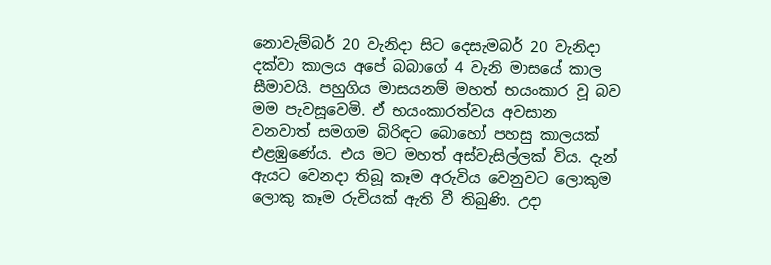නොවැම්බර් 20 වැනිදා සිට දෙසැමබර් 20 වැනිදා දක්වා කාලය අපේ බබාගේ 4 වැනි මාසයේ කාල සීමාවයි. පහුගිය මාසයනම් මහත් භයංකාර වූ බව මම පැවසූවෙමි. ඒ භයංකාරත්වය අවසාන වනවාත් සමගම බිරිඳට බොහෝ පහසු කාලයක් එළඹුණේය. එය මට මහත් අස්වැසිල්ලක් විය. දැන් ඇයට වෙනදා තිබූ කෑම අරුවිය වෙනුවට ලොකුම ලොකු කෑම රුචියක් ඇති වී තිබුණි. උදා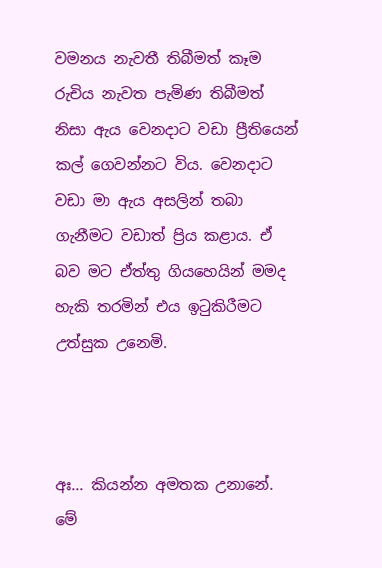වමනය නැවතී තිබීමත් කෑම රුචිය නැවත පැමිණ තිබීමත් නිසා ඇය වෙනදාට වඩා ප්‍රීතියෙන් කල් ගෙවන්නට විය. වෙනදාට වඩා මා ඇය අසලින් තබා ගැනීමට වඩාත් ප්‍රිය කළාය. ඒ බව මට ඒත්තු ගියහෙයින් මමද හැකි තරමින් එය ඉටුකිරීමට උත්සුක උනෙමි.



අඃ... කියන්න අමතක උනානේ. මේ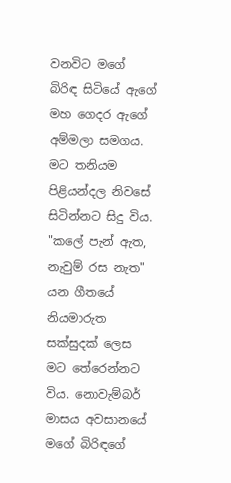වනවිට මගේ බිරිඳ සිටියේ ඇගේ මහ ගෙදර ඇගේ අම්මලා සමගය. මට තනියම පිළියන්දල නිවසේ සිටින්නට සිදු විය. "කලේ පැන් ඇත, නැවුම් රස නැත" යන ගීතයේ නියමාරුත සක්සුදක් ලෙස මට තේරෙන්නට විය. නොවැම්බර් මාසය අවසානයේ මගේ බිරිඳගේ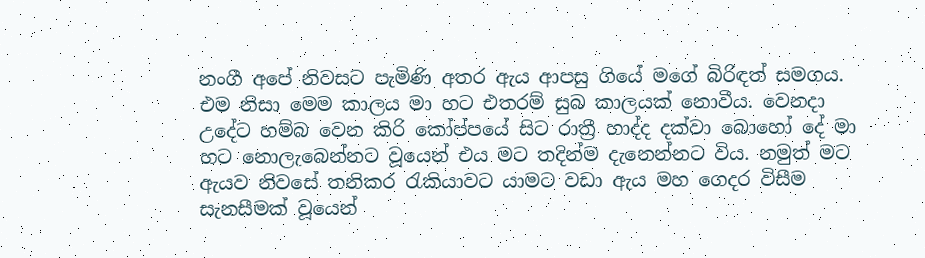නංගී අපේ නිවසට පැමිණි අතර ඇය ආපසු ගියේ මගේ බිරිඳත් සමගය. එම නිසා මෙම කාලය මා හට එතරම් සුබ කාලයක් නොවීය. වෙනදා උදේට හම්බ වෙන කිරි කෝප්පයේ සිට රාත්‍රී හාද්ද දක්වා බොහෝ දේ මා හට නොලැබෙන්නට වූයෙන් එය මට තදින්ම දැනෙන්නට විය. නමුත් මට ඇයව නිවසේ තනිකර රැකියාවට යාමට වඩා ඇය මහ ගෙදර විසීම සැනසීමක් වූයෙන්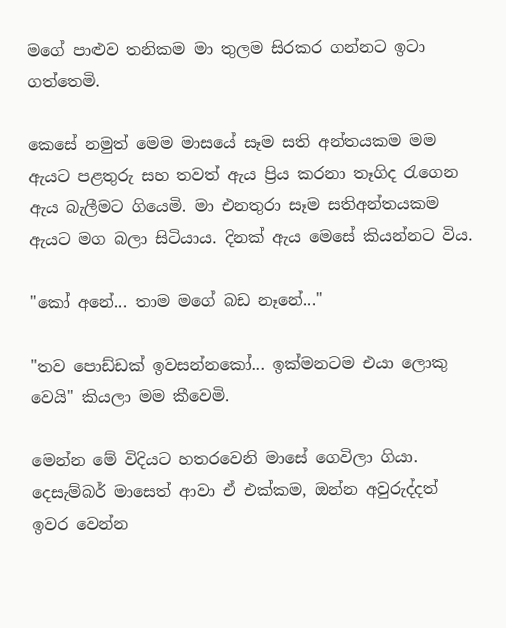මගේ පාළුව තනිකම මා තුලම සිරකර ගන්නට ඉටා ගත්තෙමි.

කෙසේ නමුත් මෙම මාසයේ සෑම සති අන්තයකම මම ඇයට පළතුරු සහ තවත් ඇය ප්‍රිය කරනා තෑගිද රැගෙන ඇය බැලීමට ගියෙමි. මා එනතුරා සෑම සතිඅන්තයකම ඇයට මග බලා සිටියාය. දිනක් ඇය මෙසේ කියන්නට විය.

"කෝ අනේ... තාම මගේ බඩ නෑනේ..."

"තව පොඩ්ඩක් ඉවසන්නකෝ... ඉක්මනටම එයා ලොකු වෙයි" කියලා මම කීවෙමි.

මෙන්න මේ විදියට හතරවෙනි මාසේ ගෙවිලා ගියා. දෙසැම්බර් මාසෙත් ආවා ඒ එක්කම, ඔන්න අවුරුද්දත් ඉවර වෙන්න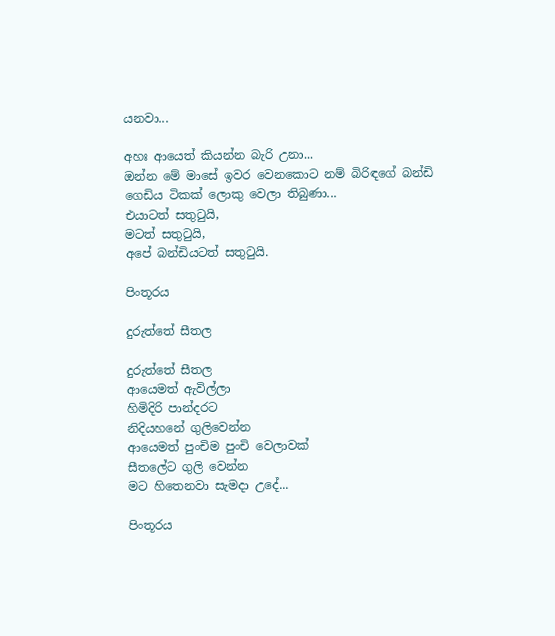යනවා...

අහඃ ආයෙත් කියන්න බැරි උනා...
ඔන්න මේ මාසේ ඉවර වෙනකොට නම් බිරිඳගේ බන්ඩි ගෙඩිය ටිකක් ලොකු වෙලා තිබුණා...
එයාටත් සතුටුයි,
මටත් සතුටුයි,
අපේ බන්ඩියටත් සතුටුයි.

පිංතූරය

දුරුත්තේ සීතල

දුරුත්තේ සීතල
ආයෙමත් ඇවිල්ලා
හිමිදිරි පාන්දරට
නිදියහනේ ගුලිවෙන්න
ආයෙමත් පුංචිම පුංචි වෙලාවක්
සීතලේට ගුලි වෙන්න
මට හිතෙනවා සැමදා උදේ...

පිංතූරය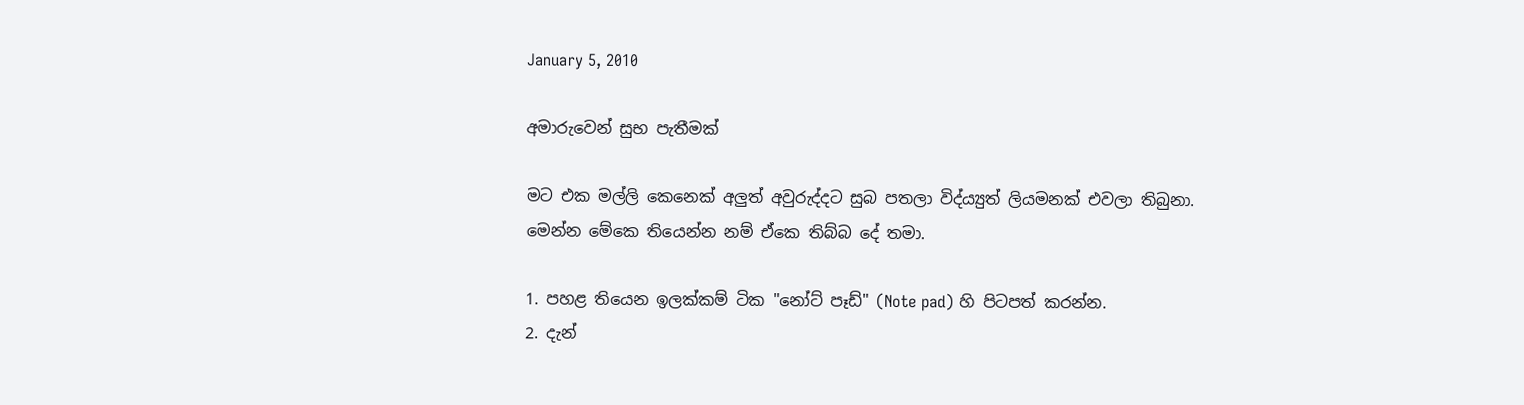January 5, 2010

අමාරුවෙන් සුභ පැතීමක්

මට එක මල්ලි කෙනෙක් අලුත් අවුරුද්දට සුබ පතලා විද්ය්‍යුත් ලියමනක් එවලා තිබුනා.
මෙන්න මේකෙ තියෙන්න නම් ඒකෙ තිබ්බ දේ තමා.

1. පහළ තියෙන ඉලක්කම් ටික "නෝට් පෑඩ්" (Note pad) හි පිටපත් කරන්න.
2. දැන්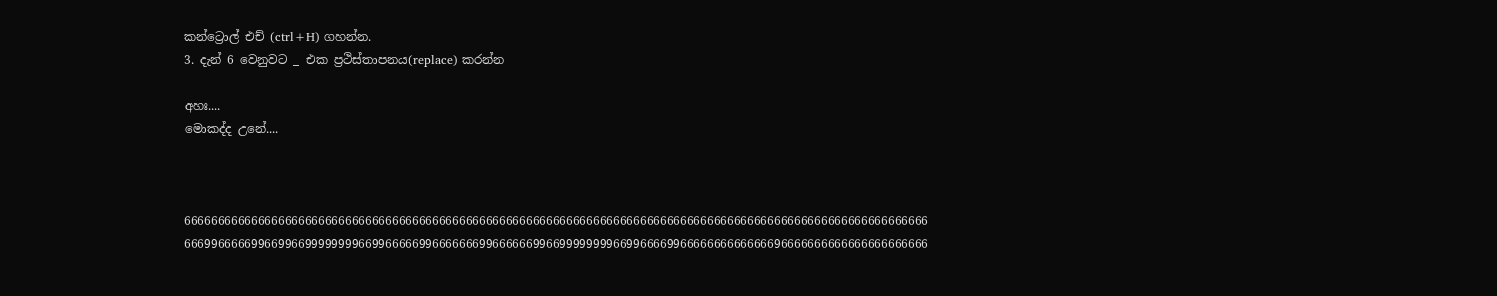කන්ට්‍රොල් එච් (ctrl+H) ගහන්න.
3. දැන් 6 වෙනුවට _ එක ප්‍රථිස්තාපනය(replace) කරන්න

අහඃ....
මොකද්ද උනේ....



666666666666666666666666666666666666666666666666666666666666666666666666666666666666666666666666666666666666666
666996666699669966999999996699666669966666669966666699669999999966996666996666666666666696666666666666666666666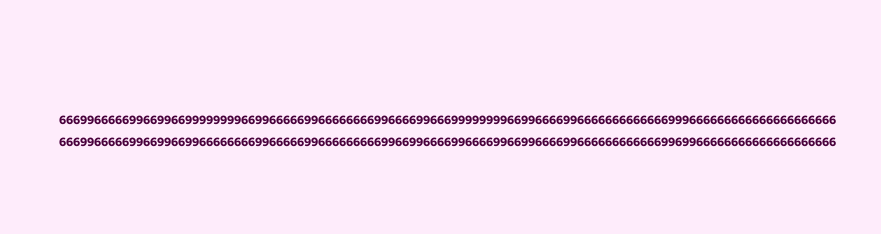666996666699669966999999996699666669966666666996666996669999999966996666996666666666666999666666666666666666666
666996666699669966996666666699666669966666666699669966669966669966996666996666666666669969966666666666666666666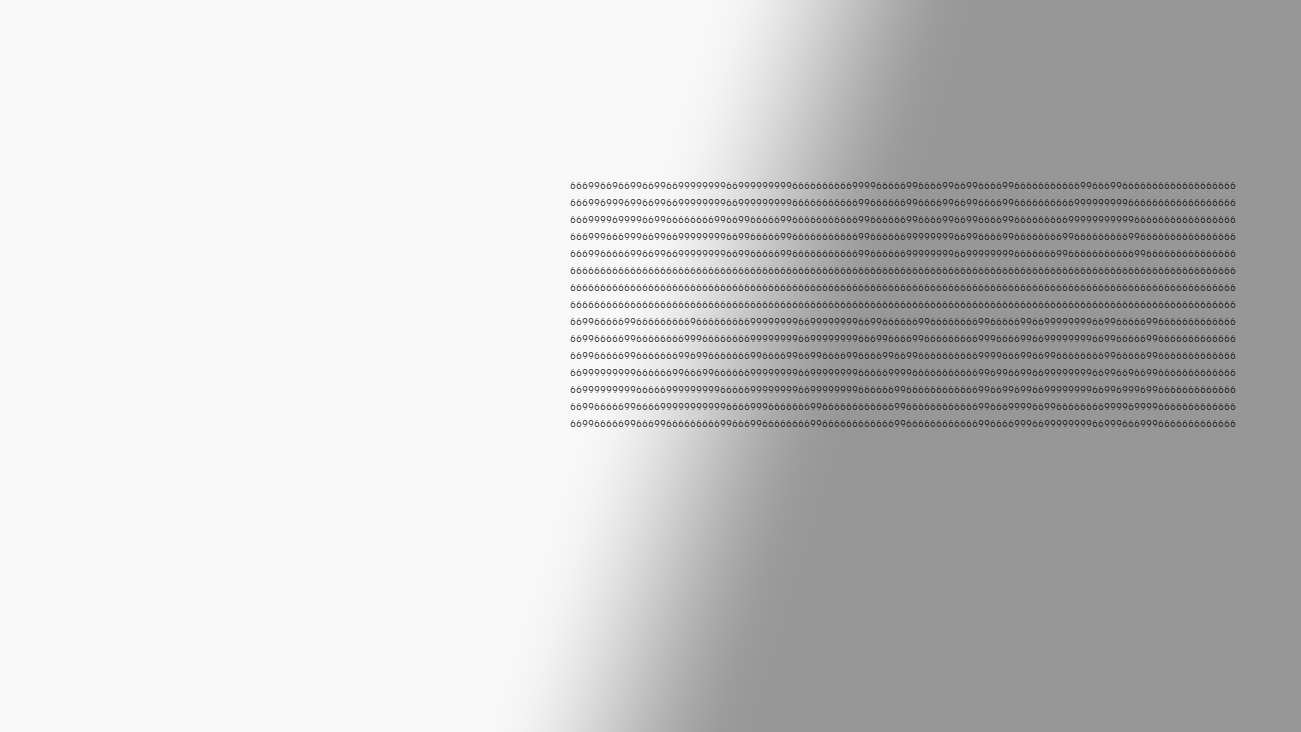666996696699669966999999996699999999966666666669999666669966669966996666996666666666699666996666666666666666666
666996999699669966999999996699999999966666666666996666669966669966996666996666666666999999999666666666666666666
666999969999669966666666996699666669966666666666996666669966669966996666996666666669999999999966666666666666666
666999666999669966999999996699666669966666666666996666669999999966996666996666666699666666666996666666666666666
666996666699669966999999996699666669966666666666996666669999999966999999996666666996666666666699666666666666666
666666666666666666666666666666666666666666666666666666666666666666666666666666666666666666666666666666666666666
666666666666666666666666666666666666666666666666666666666666666666666666666666666666666666666666666666666666666
666666666666666666666666666666666666666666666666666666666666666666666666666666666666666666666666666666666666666
669966666996666666669666666666999999996699999999669966666699666666669966666996699999999669966666996666666666666
669966666996666666699966666666999999996699999999666996666996666666669996666996699999999669966666996666666666666
669966666996666666996996666666996666996699666699666699669966666666669999666996699666666669966666996666666666666
669999999996666669966699666666999999996699999999666669999666666666669969966996699999999669966966996666666666666
669999999996666699999999966666999999996699999999666666996666666666669966996996699999999669969996996666666666666
669966666996666999999999996666999666666699666666666666996666666666669966699996699666666669999699996666666666666
669966666996669966666666699666996666666699666666666666996666666666669966669996699999999669996669996666666666666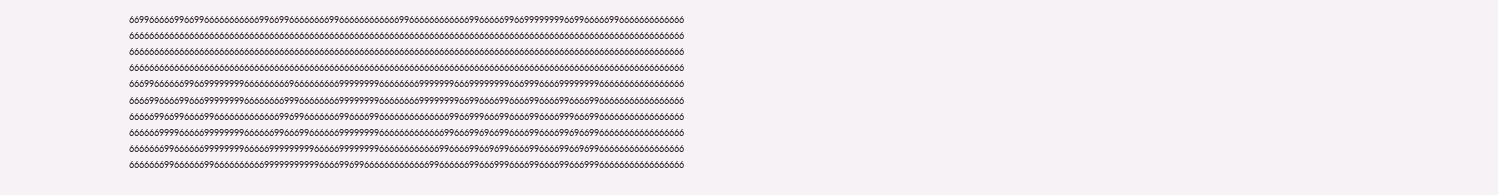669966666996699666666666669966996666666699666666666666996666666666669966666996699999999669966666996666666666666
666666666666666666666666666666666666666666666666666666666666666666666666666666666666666666666666666666666666666
666666666666666666666666666666666666666666666666666666666666666666666666666666666666666666666666666666666666666
666666666666666666666666666666666666666666666666666666666666666666666666666666666666666666666666666666666666666
666996666669966999999996666666669666666666999999996666666699999996669999999966699966669999999966666666666666666
666699666699666999999996666666699966666666999999996666666699999999669966669966669966669966669966666666666666666
666669966996666996666666666666996996666666996666996666666666666699669996669966669966669996669966666666666666666
666666999966666999999996666669966699666666999999996666666666666996669969669966669966669969669966666666666666666
666666699666666999999996666699999999966666999999996666666666669966669966969966669966669966969966666666666666666
666666699666666996666666666999999999996666996996666666666666996666669966699966669966669966699966666666666666666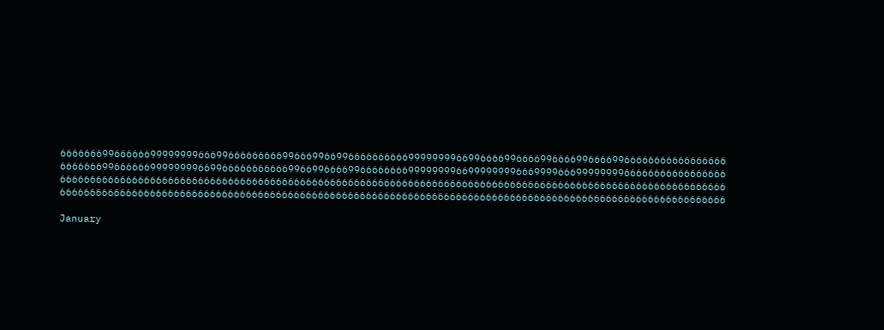666666699666666999999996669966666666699666996699666666666699999999669966669966669966669966669966666666666666666
666666699666666999999996699666666666669966996666996666666699999999669999999966699996669999999966666666666666666
666666666666666666666666666666666666666666666666666666666666666666666666666666666666666666666666666666666666666
666666666666666666666666666666666666666666666666666666666666666666666666666666666666666666666666666666666666666

January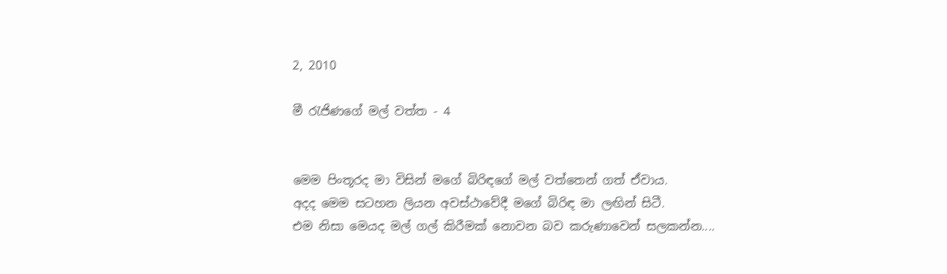2, 2010

මී රැජිණගේ මල් වත්ත - 4


මෙම පිංතූරද මා විසින් මගේ බිරිඳගේ මල් වත්තෙන් ගත් ඒවාය.
අදද මෙම සටහන ලියන අවස්ථාවේදී මගේ බිරිඳ මා ලඟින් සිටී.
එම නිසා මෙයද මල් ගල් කිරීමක් නොවන බව කරුණාවෙන් සලකන්න....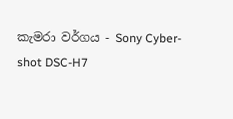කැමරා වර්ගය - Sony Cyber-shot DSC-H7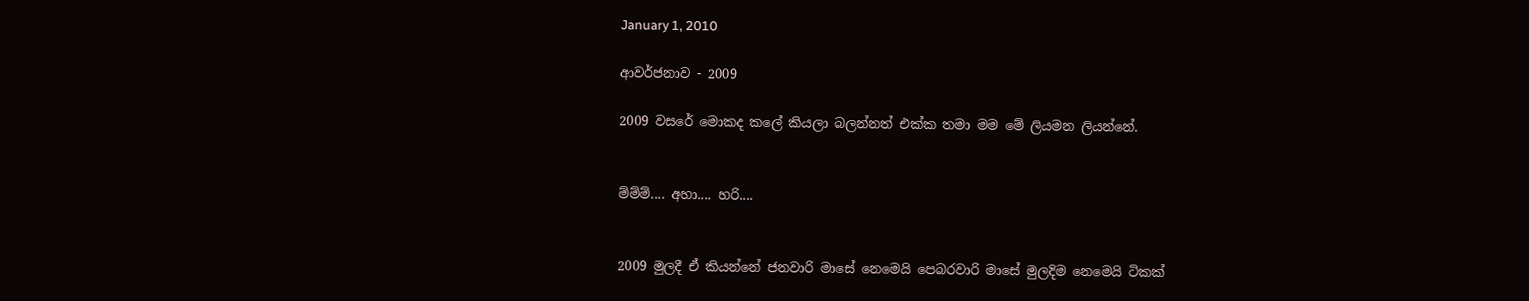January 1, 2010

ආවර්ජනාව - 2009

2009 වසරේ මොකද කලේ කියලා බලන්නත් එක්ක තමා මම මේ ලියමන ලියන්නේ.


ම්ම්ම්.... අහා.... හරි....


2009 මුලදී ඒ කියන්නේ ජනවාරි මාසේ නෙමෙයි පෙබරවාරි මාසේ මුලදිම නෙමෙයි ටිකක්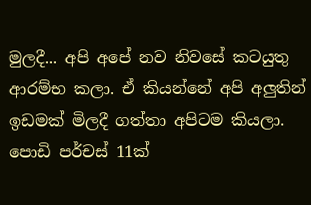මුලදී... අපි අපේ නව නිවසේ කටයුතු ආරම්භ කලා. ඒ කියන්නේ අපි අලුතින් ඉඩමක් මිලදී ගත්තා අපිටම කියලා. පොඩි පර්චස් 11ක්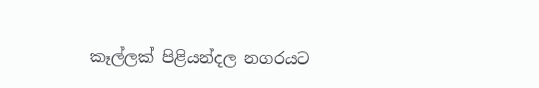කෑල්ලක් පිළියන්දල නගරයට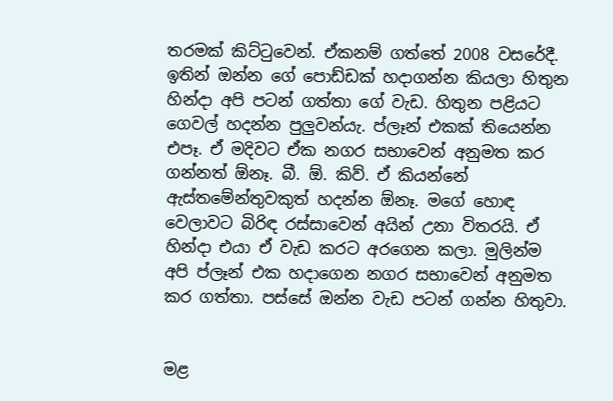තරමක් කිට්ටුවෙන්. ඒකනම් ගත්තේ 2008 වසරේදී. ඉතින් ඔන්න ගේ පොඩ්ඩක් හදාගන්න කියලා හිතුන හින්දා අපි පටන් ගත්තා ගේ වැඩ. හිතුන පළියට ගෙවල් හදන්න පුලුවන්යැ. ප්ලෑන් එකක් තියෙන්න එපෑ. ඒ මදිවට ඒක නගර සභාවෙන් අනුමත කර ගන්නත් ඕනෑ. බී. ඕ. කිව්. ඒ කියන්නේ ඇස්තමේන්තුවකුත් හදන්න ඕනෑ. මගේ හොඳ වෙලාවට බිරිඳ රස්සාවෙන් අයින් උනා විතරයි. ඒ හින්දා එයා ඒ වැඩ කරට අරගෙන කලා. මුලින්ම අපි ප්ලෑන් එක හදාගෙන නගර සභාවෙන් අනුමත කර ගත්තා. පස්සේ ඔන්න වැඩ පටන් ගන්න හිතුවා.


මළ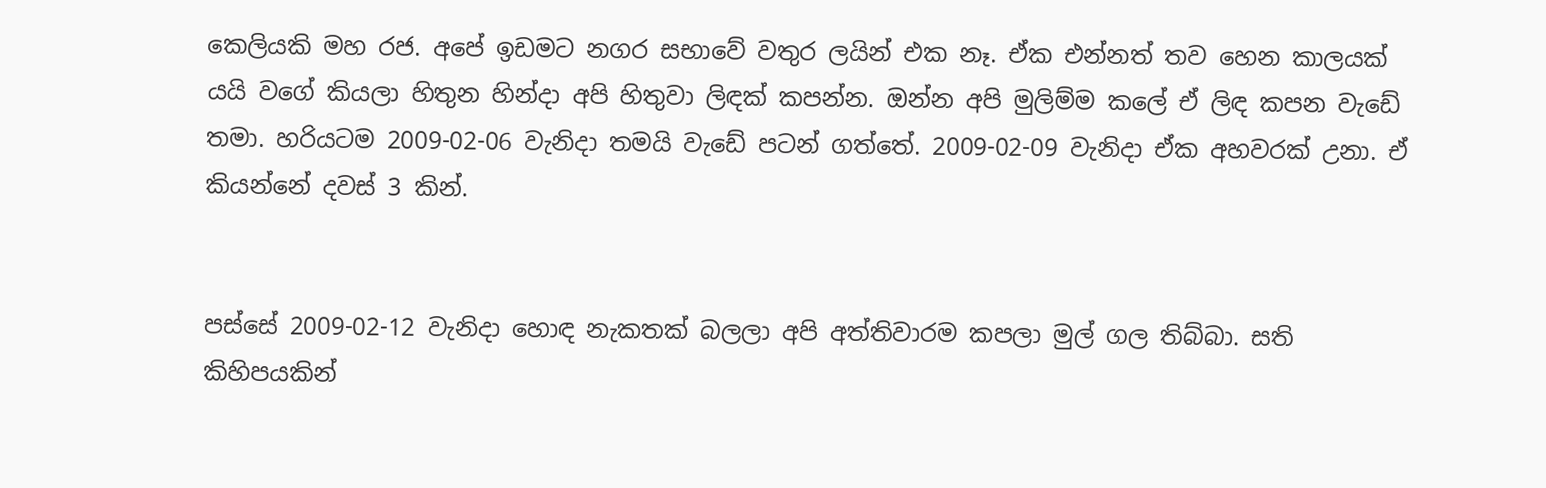කෙලියකි මහ රජ. අපේ ඉඩමට නගර සභාවේ වතුර ලයින් එක නෑ. ඒක එන්නත් තව හෙන කාලයක් යයි වගේ කියලා හිතුන හින්දා අපි හිතුවා ලිඳක් කපන්න. ඔන්න අපි මුලිම්ම කලේ ඒ ලිඳ කපන වැඩේ තමා. හරියටම 2009-02-06 වැනිදා තමයි වැඩේ පටන් ගත්තේ. 2009-02-09 වැනිදා ඒක අහවරක් උනා. ඒ කියන්නේ දවස් 3 කින්.


පස්සේ 2009-02-12 වැනිදා හොඳ නැකතක් බලලා අපි අත්තිවාරම කපලා මුල් ගල තිබ්බා. සති කිහිපයකින්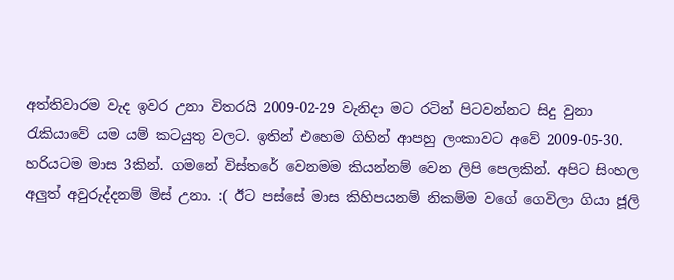අත්තිවාරම වැද ඉවර උනා විතරයි 2009-02-29 වැනිදා මට රටින් පිටවන්නට සිදු වුනා රැකියාවේ යම යම් කටයුතු වලට. ඉතින් එහෙම ගිහින් ආපහු ලංකාවට අවේ 2009-05-30. හරියටම මාස 3කින්. ගමනේ විස්තරේ වෙනමම කියන්නම් වෙන ලිපි පෙලකින්. අපිට සිංහල අලුත් අවුරුද්දනම් මිස් උනා. :( ඊට පස්සේ මාස කිහිපයනම් නිකම්ම වගේ ගෙවිලා ගියා ජූලි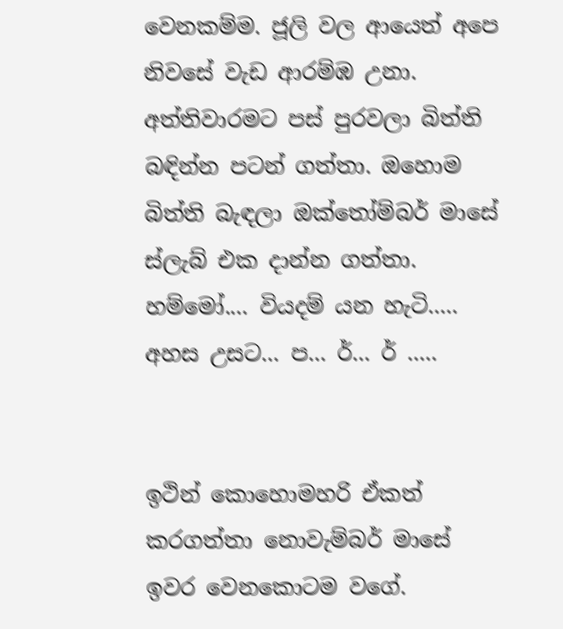වෙනකම්ම. ජූලි වල ආයෙත් අපෙ නිවසේ වැඩ ආරම්ඹ උනා. අත්තිවාරමට පස් පුරවලා බිත්ති බඳින්න පටන් ගත්තා. ඔහොම බිත්ති බැඳලා ඔක්තෝම්බර් මාසේ ස්ලැබ් එක දාන්න ගත්තා. හම්මෝ.... වියදම් යන හැටි..... අහස උසට... ප... ර්... ර් .....


ඉථින් කොහොමහරි ඒකත් කරගත්තා නොවැම්බර් මාසේ ඉවර වෙනකොටම වගේ.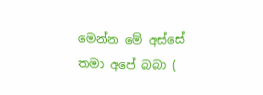මෙන්න මේ අස්සේ තමා අපේ බබා (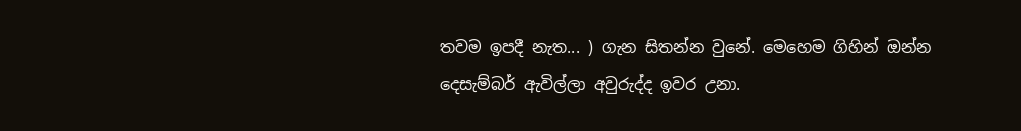තවම ඉපදී නැත... ) ගැන සිතන්න වුනේ. මෙහෙම ගිහින් ඔන්න දෙසැම්බර් ඇවිල්ලා අවුරුද්ද ඉවර උනා.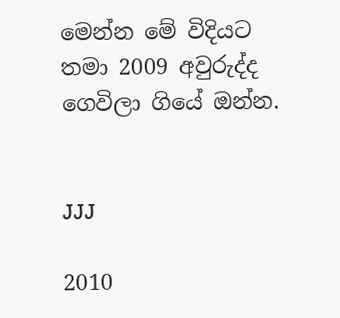මෙන්න මේ විදියට තමා 2009 අවුරුද්ද ගෙවිලා ගියේ ඔන්න.


JJJ

2010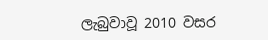ලැබුවාවූ 2010 වසර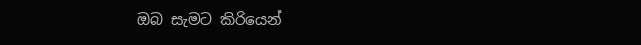ඔබ සැමට කිරියෙන්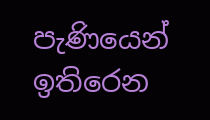පැණියෙන් ඉතිරෙන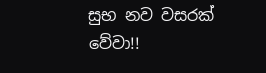සුභ නව වසරක් වේවා!!